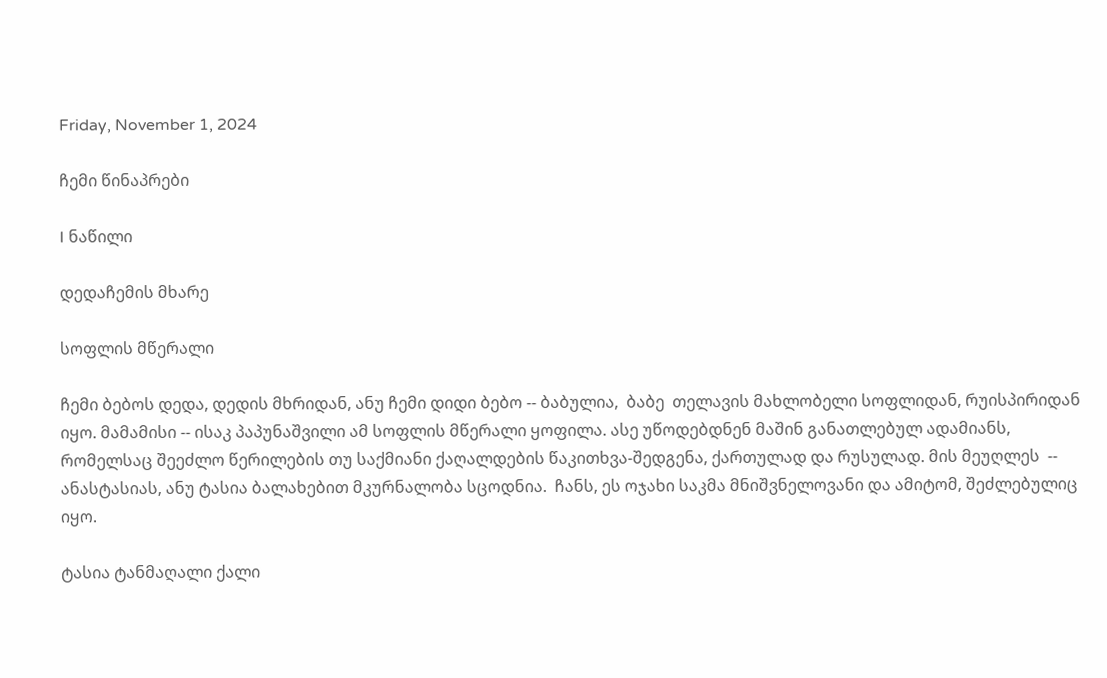Friday, November 1, 2024

ჩემი წინაპრები

I ნაწილი

დედაჩემის მხარე

სოფლის მწერალი

ჩემი ბებოს დედა, დედის მხრიდან, ანუ ჩემი დიდი ბებო -- ბაბულია,  ბაბე  თელავის მახლობელი სოფლიდან, რუისპირიდან იყო. მამამისი -- ისაკ პაპუნაშვილი ამ სოფლის მწერალი ყოფილა. ასე უწოდებდნენ მაშინ განათლებულ ადამიანს, რომელსაც შეეძლო წერილების თუ საქმიანი ქაღალდების წაკითხვა-შედგენა, ქართულად და რუსულად. მის მეუღლეს  -- ანასტასიას, ანუ ტასია ბალახებით მკურნალობა სცოდნია.  ჩანს, ეს ოჯახი საკმა მნიშვნელოვანი და ამიტომ, შეძლებულიც იყო.

ტასია ტანმაღალი ქალი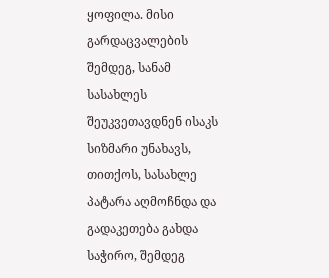ყოფილა. მისი გარდაცვალების შემდეგ, სანამ სასახლეს შეუკვეთავდნენ ისაკს სიზმარი უნახავს, თითქოს, სასახლე პატარა აღმოჩნდა და გადაკეთება გახდა საჭირო, შემდეგ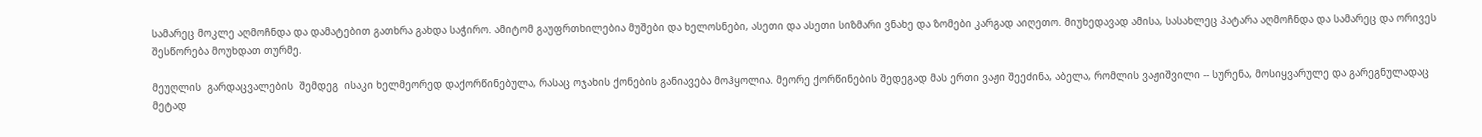სამარეც მოკლე აღმოჩნდა და დამატებით გათხრა გახდა საჭირო. ამიტომ გაუფრთხილებია მუშები და ხელოსნები, ასეთი და ასეთი სიზმარი ვნახე და ზომები კარგად აიღეთო. მიუხედავად ამისა, სასახლეც პატარა აღმოჩნდა და სამარეც და ორივეს შესწორება მოუხდათ თურმე.

მეუღლის  გარდაცვალების  შემდეგ  ისაკი ხელმეორედ დაქორწინებულა, რასაც ოჯახის ქონების განიავება მოჰყოლია. მეორე ქორწინების შედეგად მას ერთი ვაჟი შეეძინა, აბელა, რომლის ვაჟიშვილი -- სურენა, მოსიყვარულე და გარეგნულადაც მეტად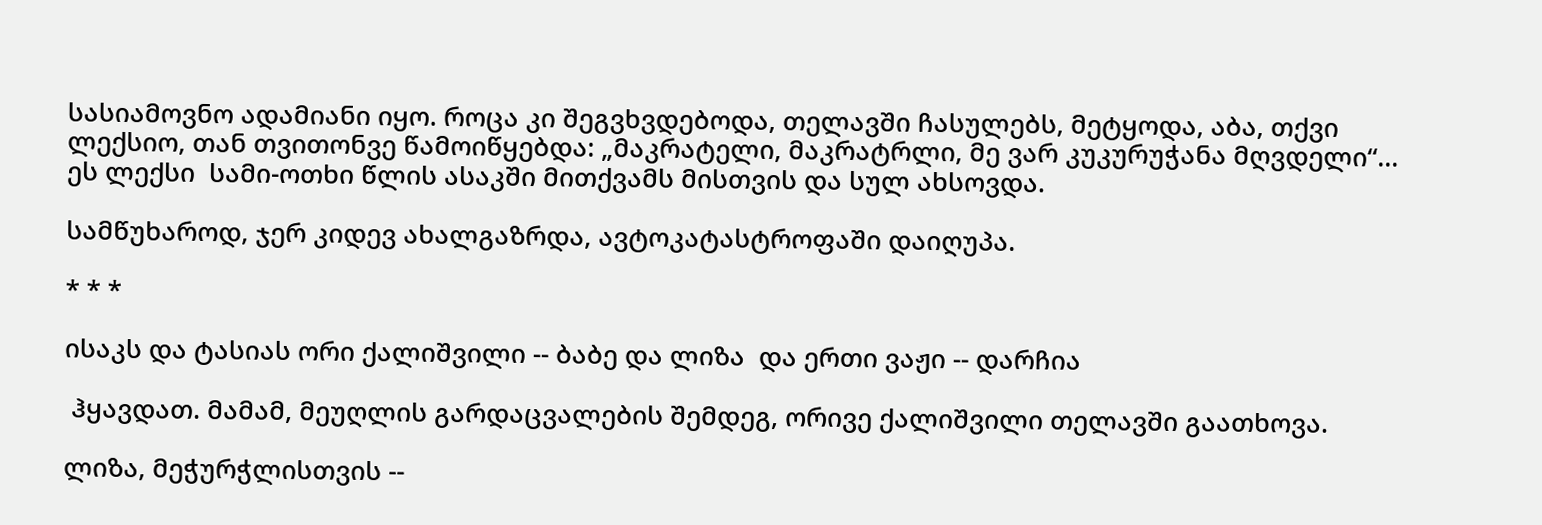სასიამოვნო ადამიანი იყო. როცა კი შეგვხვდებოდა, თელავში ჩასულებს, მეტყოდა, აბა, თქვი ლექსიო, თან თვითონვე წამოიწყებდა: „მაკრატელი, მაკრატრლი, მე ვარ კუკურუჭანა მღვდელი“... ეს ლექსი  სამი-ოთხი წლის ასაკში მითქვამს მისთვის და სულ ახსოვდა.

სამწუხაროდ, ჯერ კიდევ ახალგაზრდა, ავტოკატასტროფაში დაიღუპა.

* * *

ისაკს და ტასიას ორი ქალიშვილი -- ბაბე და ლიზა  და ერთი ვაჟი -- დარჩია

 ჰყავდათ. მამამ, მეუღლის გარდაცვალების შემდეგ, ორივე ქალიშვილი თელავში გაათხოვა.

ლიზა, მეჭურჭლისთვის --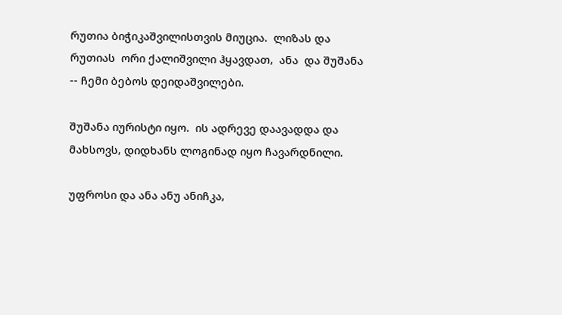რუთია ბიჭიკაშვილისთვის მიუცია.  ლიზას და რუთიას  ორი ქალიშვილი ჰყავდათ,  ანა  და შუშანა -- ჩემი ბებოს დეიდაშვილები.

შუშანა იურისტი იყო.  ის ადრევე დაავადდა და მახსოვს, დიდხანს ლოგინად იყო ჩავარდნილი.

უფროსი და ანა ანუ ანიჩკა,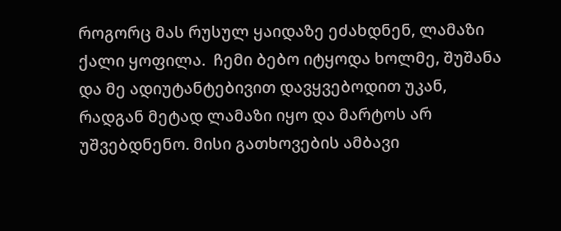როგორც მას რუსულ ყაიდაზე ეძახდნენ, ლამაზი ქალი ყოფილა.  ჩემი ბებო იტყოდა ხოლმე, შუშანა და მე ადიუტანტებივით დავყვებოდით უკან, რადგან მეტად ლამაზი იყო და მარტოს არ უშვებდნენო. მისი გათხოვების ამბავი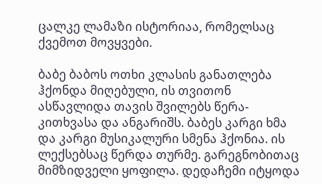ცალკე ლამაზი ისტორიაა, რომელსაც ქვემოთ მოვყვები.

ბაბე ბაბოს ოთხი კლასის განათლება ჰქონდა მიღებული, ის თვითონ ასწავლიდა თავის შვილებს წერა-კითხვასა და ანგარიშს. ბაბეს კარგი ხმა და კარგი მუსიკალური სმენა ჰქონია. ის ლექსებსაც წერდა თურმე. გარეგნობითაც მიმზიდველი ყოფილა. დედაჩემი იტყოდა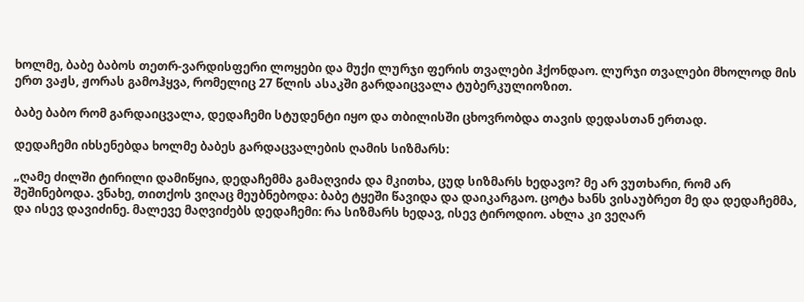ხოლმე, ბაბე ბაბოს თეთრ-ვარდისფერი ლოყები და მუქი ლურჯი ფერის თვალები ჰქონდაო. ლურჯი თვალები მხოლოდ მის ერთ ვაჟს, ჟორას გამოჰყვა, რომელიც 27 წლის ასაკში გარდაიცვალა ტუბერკულიოზით.

ბაბე ბაბო რომ გარდაიცვალა, დედაჩემი სტუდენტი იყო და თბილისში ცხოვრობდა თავის დედასთან ერთად.

დედაჩემი იხსენებდა ხოლმე ბაბეს გარდაცვალების ღამის სიზმარს:

„ღამე ძილში ტირილი დამიწყია, დედაჩემმა გამაღვიძა და მკითხა, ცუდ სიზმარს ხედავო? მე არ ვუთხარი, რომ არ შეშინებოდა. ვნახე, თითქოს ვიღაც მეუბნებოდა: ბაბე ტყეში წავიდა და დაიკარგაო. ცოტა ხანს ვისაუბრეთ მე და დედაჩემმა, და ისევ დავიძინე. მალევე მაღვიძებს დედაჩემი: რა სიზმარს ხედავ, ისევ ტიროდიო. ახლა კი ვეღარ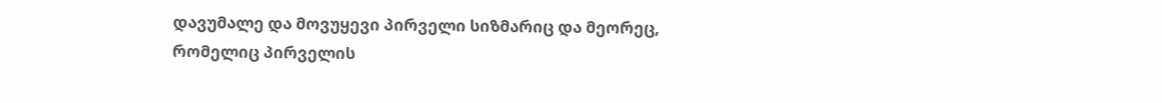დავუმალე და მოვუყევი პირველი სიზმარიც და მეორეც, რომელიც პირველის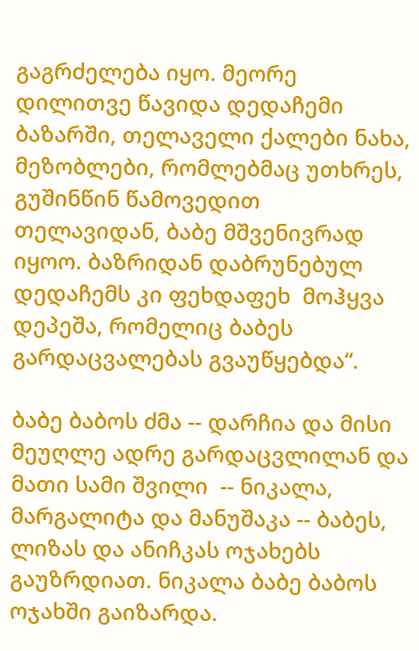გაგრძელება იყო. მეორე დილითვე წავიდა დედაჩემი ბაზარში, თელაველი ქალები ნახა, მეზობლები, რომლებმაც უთხრეს, გუშინწინ წამოვედით თელავიდან, ბაბე მშვენივრად იყოო. ბაზრიდან დაბრუნებულ დედაჩემს კი ფეხდაფეხ  მოჰყვა დეპეშა, რომელიც ბაბეს გარდაცვალებას გვაუწყებდა“.

ბაბე ბაბოს ძმა -- დარჩია და მისი მეუღლე ადრე გარდაცვლილან და მათი სამი შვილი  -- ნიკალა, მარგალიტა და მანუშაკა -- ბაბეს, ლიზას და ანიჩკას ოჯახებს გაუზრდიათ. ნიკალა ბაბე ბაბოს ოჯახში გაიზარდა.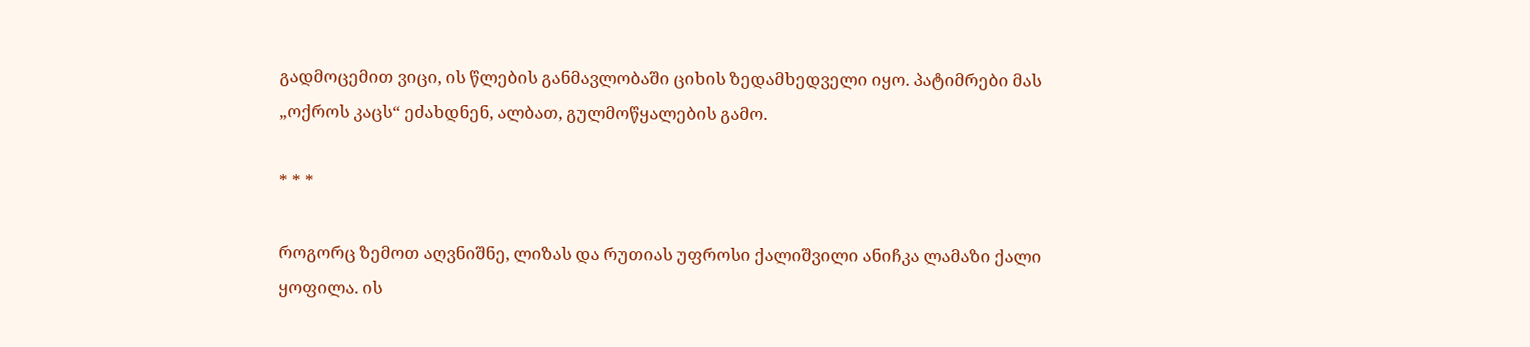გადმოცემით ვიცი, ის წლების განმავლობაში ციხის ზედამხედველი იყო. პატიმრები მას „ოქროს კაცს“ ეძახდნენ, ალბათ, გულმოწყალების გამო.

* * *

როგორც ზემოთ აღვნიშნე, ლიზას და რუთიას უფროსი ქალიშვილი ანიჩკა ლამაზი ქალი ყოფილა. ის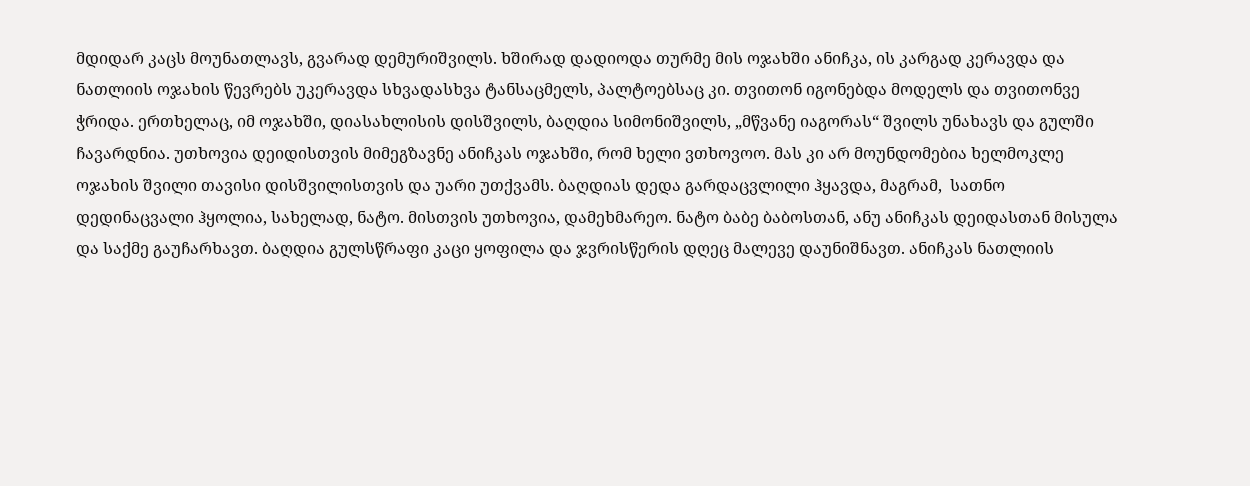მდიდარ კაცს მოუნათლავს, გვარად დემურიშვილს. ხშირად დადიოდა თურმე მის ოჯახში ანიჩკა, ის კარგად კერავდა და ნათლიის ოჯახის წევრებს უკერავდა სხვადასხვა ტანსაცმელს, პალტოებსაც კი. თვითონ იგონებდა მოდელს და თვითონვე ჭრიდა. ერთხელაც, იმ ოჯახში, დიასახლისის დისშვილს, ბაღდია სიმონიშვილს, „მწვანე იაგორას“ შვილს უნახავს და გულში ჩავარდნია. უთხოვია დეიდისთვის მიმეგზავნე ანიჩკას ოჯახში, რომ ხელი ვთხოვოო. მას კი არ მოუნდომებია ხელმოკლე ოჯახის შვილი თავისი დისშვილისთვის და უარი უთქვამს. ბაღდიას დედა გარდაცვლილი ჰყავდა, მაგრამ,  სათნო დედინაცვალი ჰყოლია, სახელად, ნატო. მისთვის უთხოვია, დამეხმარეო. ნატო ბაბე ბაბოსთან, ანუ ანიჩკას დეიდასთან მისულა და საქმე გაუჩარხავთ. ბაღდია გულსწრაფი კაცი ყოფილა და ჯვრისწერის დღეც მალევე დაუნიშნავთ. ანიჩკას ნათლიის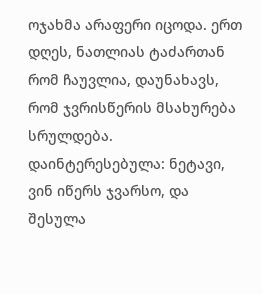ოჯახმა არაფერი იცოდა. ერთ დღეს, ნათლიას ტაძართან რომ ჩაუვლია, დაუნახავს, რომ ჯვრისწერის მსახურება სრულდება. დაინტერესებულა: ნეტავი, ვინ იწერს ჯვარსო, და შესულა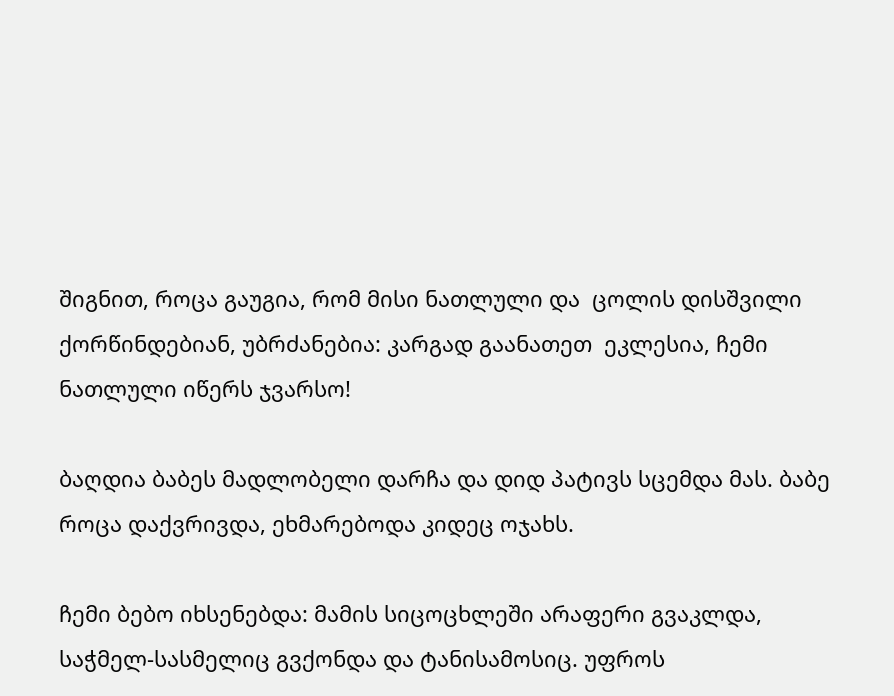შიგნით, როცა გაუგია, რომ მისი ნათლული და  ცოლის დისშვილი ქორწინდებიან, უბრძანებია: კარგად გაანათეთ  ეკლესია, ჩემი ნათლული იწერს ჯვარსო!

ბაღდია ბაბეს მადლობელი დარჩა და დიდ პატივს სცემდა მას. ბაბე როცა დაქვრივდა, ეხმარებოდა კიდეც ოჯახს.

ჩემი ბებო იხსენებდა: მამის სიცოცხლეში არაფერი გვაკლდა, საჭმელ-სასმელიც გვქონდა და ტანისამოსიც. უფროს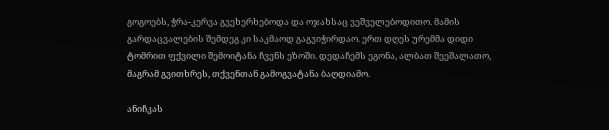გოგოებს, ჭრა-კერვა გვეხერხებოდა და ოჯახსაც ვეშველებოდითო. მამის გარდაცვალების შემდეგ კი საკმაოდ გაგვიჭირდაო. ერთ დღეს ურემმა დიდი ტომრით ფქვილი შემოიტანა ჩვენს ეზოში. დედაჩემს ეგონა, ალბათ შეეშალათო, მაგრამ გვითხრეს, თქვენთან გამოგვატანა ბაღდიამო.

ანიჩკას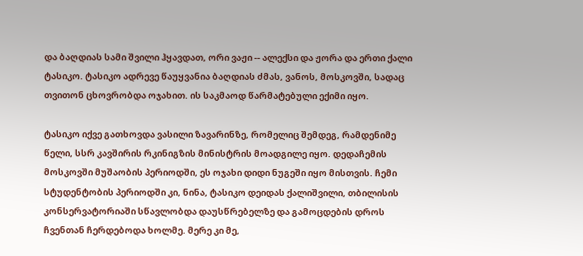და ბაღდიას სამი შვილი ჰყავდათ, ორი ვაჟი -- ალექსი და ჟორა და ერთი ქალი ტასიკო. ტასიკო ადრევე წაუყვანია ბაღდიას ძმას, ვანოს, მოსკოვში, სადაც თვითონ ცხოვრობდა ოჯახით. ის საკმაოდ წარმატებული ექიმი იყო.

ტასიკო იქვე გათხოვდა ვასილი ზავარინზე, რომელიც შემდეგ, რამდენიმე წელი, სსრ კავშირის რკინიგზის მინისტრის მოადგილე იყო. დედაჩემის მოსკოვში მუშაობის პერიოდში, ეს ოჯახი დიდი ნუგეში იყო მისთვის. ჩემი სტუდენტობის პერიოდში კი, ნინა, ტასიკო დეიდას ქალიშვილი, თბილისის კონსერვატორიაში სწავლობდა დაუსწრებელზე და გამოცდების დროს ჩვენთან ჩერდებოდა ხოლმე. მერე კი მე,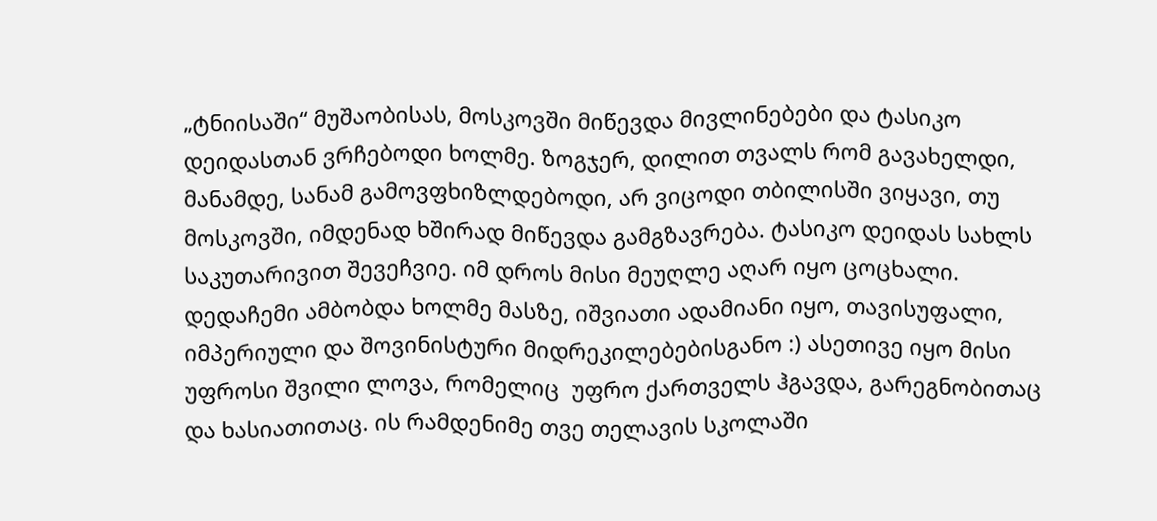„ტნიისაში“ მუშაობისას, მოსკოვში მიწევდა მივლინებები და ტასიკო დეიდასთან ვრჩებოდი ხოლმე. ზოგჯერ, დილით თვალს რომ გავახელდი, მანამდე, სანამ გამოვფხიზლდებოდი, არ ვიცოდი თბილისში ვიყავი, თუ მოსკოვში, იმდენად ხშირად მიწევდა გამგზავრება. ტასიკო დეიდას სახლს საკუთარივით შევეჩვიე. იმ დროს მისი მეუღლე აღარ იყო ცოცხალი. დედაჩემი ამბობდა ხოლმე მასზე, იშვიათი ადამიანი იყო, თავისუფალი, იმპერიული და შოვინისტური მიდრეკილებებისგანო :) ასეთივე იყო მისი უფროსი შვილი ლოვა, რომელიც  უფრო ქართველს ჰგავდა, გარეგნობითაც და ხასიათითაც. ის რამდენიმე თვე თელავის სკოლაში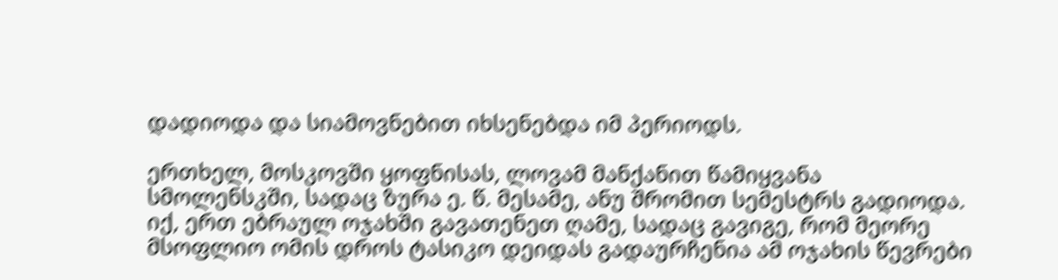დადიოდა და სიამოვნებით იხსენებდა იმ პერიოდს.

ერთხელ, მოსკოვში ყოფნისას, ლოვამ მანქანით წამიყვანა სმოლენსკში, სადაც ზურა ე. წ. მესამე, ანუ შრომით სემესტრს გადიოდა. იქ, ერთ ებრაულ ოჯახში გავათენეთ ღამე, სადაც გავიგე, რომ მეორე მსოფლიო ომის დროს ტასიკო დეიდას გადაურჩენია ამ ოჯახის წევრები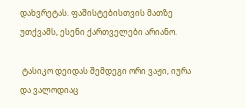დახვრეტას. ფაშისტებისთვის მათზე უთქვამს, ესენი ქართველები არიანო.

 ტასიკო დეიდას შემდეგი ორი ვაჟი, იურა და ვალოდიაც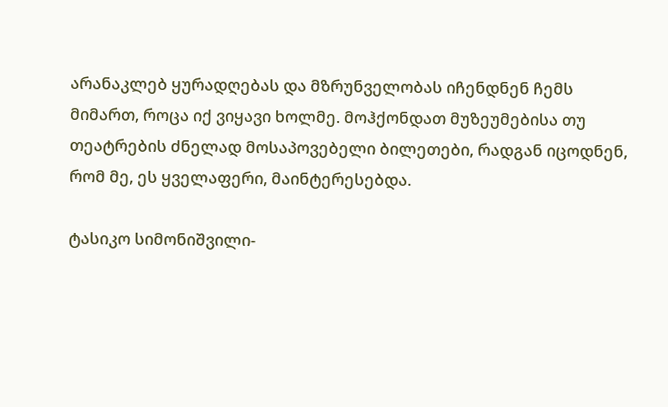არანაკლებ ყურადღებას და მზრუნველობას იჩენდნენ ჩემს მიმართ, როცა იქ ვიყავი ხოლმე. მოჰქონდათ მუზეუმებისა თუ თეატრების ძნელად მოსაპოვებელი ბილეთები, რადგან იცოდნენ, რომ მე, ეს ყველაფერი, მაინტერესებდა.

ტასიკო სიმონიშვილი-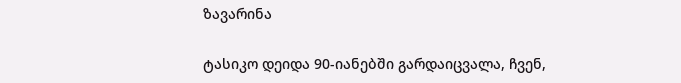ზავარინა

ტასიკო დეიდა 90-იანებში გარდაიცვალა, ჩვენ,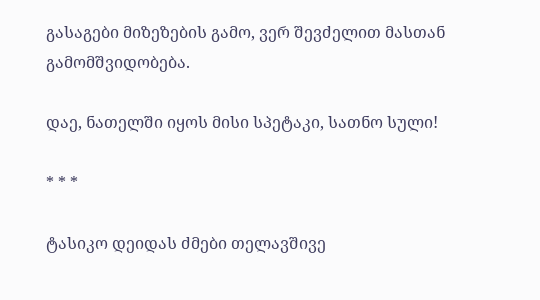გასაგები მიზეზების გამო, ვერ შევძელით მასთან გამომშვიდობება.

დაე, ნათელში იყოს მისი სპეტაკი, სათნო სული!

* * *

ტასიკო დეიდას ძმები თელავშივე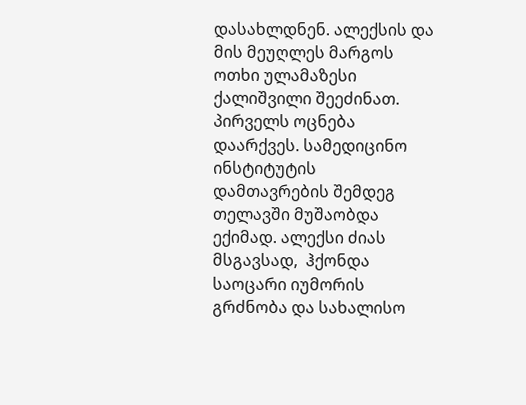დასახლდნენ. ალექსის და მის მეუღლეს მარგოს ოთხი ულამაზესი ქალიშვილი შეეძინათ. პირველს ოცნება დაარქვეს. სამედიცინო ინსტიტუტის დამთავრების შემდეგ თელავში მუშაობდა ექიმად. ალექსი ძიას მსგავსად,  ჰქონდა საოცარი იუმორის გრძნობა და სახალისო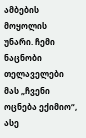ამბების მოყოლის უნარი. ჩემი ნაცნობი თელაველები მას „ჩვენი ოცნება ექიმიო“, ასე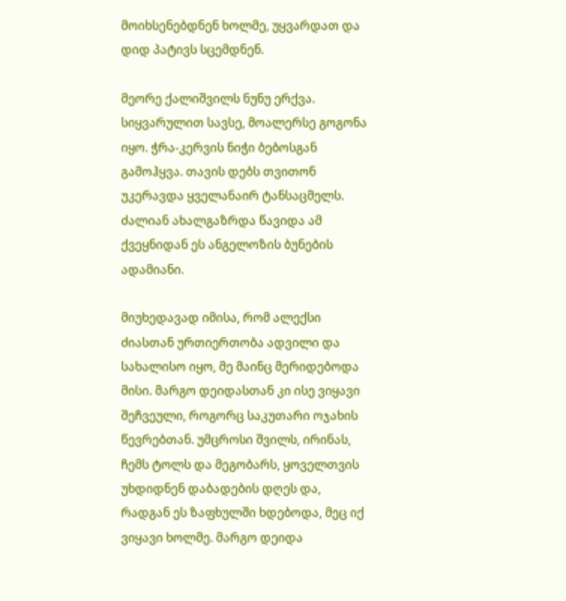მოიხსენებდნენ ხოლმე, უყვარდათ და დიდ პატივს სცემდნენ.

მეორე ქალიშვილს ნუნუ ერქვა. სიყვარულით სავსე, მოალერსე გოგონა იყო. ჭრა-კერვის ნიჭი ბებოსგან გამოჰყვა. თავის დებს თვითონ უკერავდა ყველანაირ ტანსაცმელს. ძალიან ახალგაზრდა წავიდა ამ ქვეყნიდან ეს ანგელოზის ბუნების ადამიანი.

მიუხედავად იმისა, რომ ალექსი ძიასთან ურთიერთობა ადვილი და სახალისო იყო, მე მაინც მერიდებოდა მისი. მარგო დეიდასთან კი ისე ვიყავი შეჩვეული, როგორც საკუთარი ოჯახის წევრებთან. უმცროსი შვილს, ირინას, ჩემს ტოლს და მეგობარს, ყოველთვის უხდიდნენ დაბადების დღეს და, რადგან ეს ზაფხულში ხდებოდა, მეც იქ ვიყავი ხოლმე. მარგო დეიდა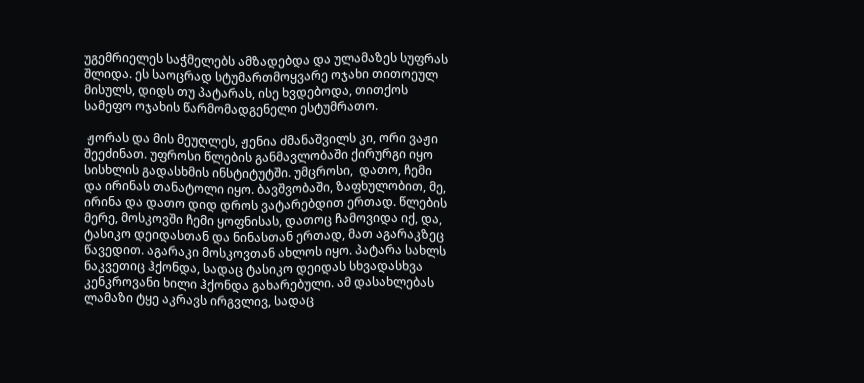უგემრიელეს საჭმელებს ამზადებდა და ულამაზეს სუფრას შლიდა. ეს საოცრად სტუმართმოყვარე ოჯახი თითოეულ მისულს, დიდს თუ პატარას, ისე ხვდებოდა, თითქოს სამეფო ოჯახის წარმომადგენელი ესტუმრათო.

 ჟორას და მის მეუღლეს, ჟენია ძმანაშვილს კი, ორი ვაჟი შეეძინათ. უფროსი წლების განმავლობაში ქირურგი იყო სისხლის გადასხმის ინსტიტუტში. უმცროსი,  დათო, ჩემი და ირინას თანატოლი იყო. ბავშვობაში, ზაფხულობით, მე, ირინა და დათო დიდ დროს ვატარებდით ერთად. წლების მერე, მოსკოვში ჩემი ყოფნისას, დათოც ჩამოვიდა იქ, და, ტასიკო დეიდასთან და ნინასთან ერთად, მათ აგარაკზეც წავედით. აგარაკი მოსკოვთან ახლოს იყო. პატარა სახლს ნაკვეთიც ჰქონდა, სადაც ტასიკო დეიდას სხვადასხვა კენკროვანი ხილი ჰქონდა გახარებული. ამ დასახლებას ლამაზი ტყე აკრავს ირგვლივ, სადაც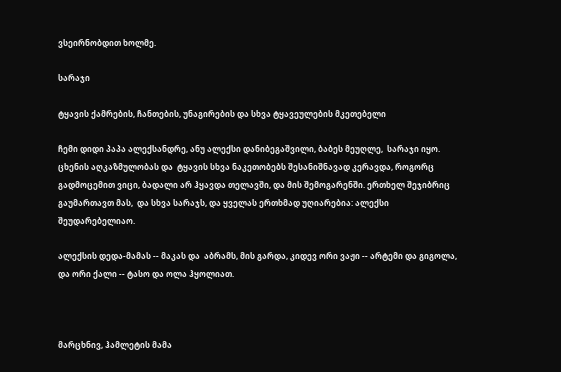ვსეირნობდით ხოლმე.

სარაჯი

ტყავის ქამრების, ჩანთების, უნაგირების და სხვა ტყავეულების მკეთებელი

ჩემი დიდი პაპა ალექსანდრე, ანუ ალექსი დანიბეგაშვილი, ბაბეს მეუღლე,  სარაჯი იყო.  ცხენის აღკაზმულობას და  ტყავის სხვა ნაკეთობებს შესანიშნავად კერავდა, როგორც გადმოცემით ვიცი, ბადალი არ ჰყავდა თელავში, და მის შემოგარენში. ერთხელ შეჯიბრიც გაუმართავთ მას,  და სხვა სარაჯს, და ყველას ერთხმად უღიარებია: ალექსი შეუდარებელიაო.

ალექსის დედა-მამას -- მაკას და  აბრამს, მის გარდა, კიდევ ორი ვაჟი -- არტემი და გიგოლა,  და ორი ქალი -- ტასო და ოლა ჰყოლიათ.



მარცხნივ, ჰამლეტის მამა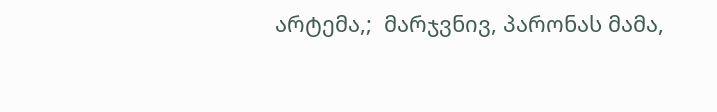არტემა,;  მარჯვნივ, პარონას მამა,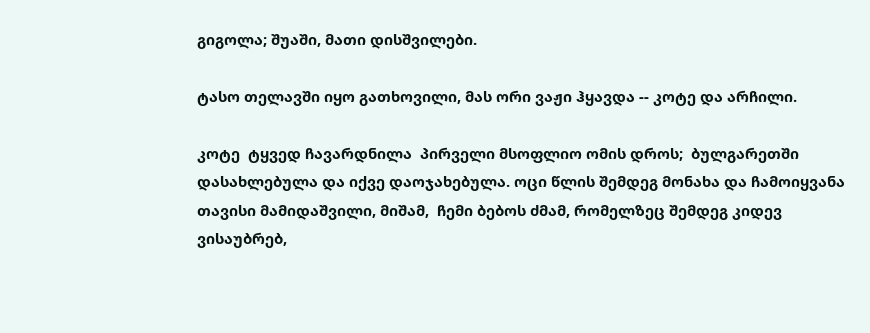გიგოლა; შუაში, მათი დისშვილები.

ტასო თელავში იყო გათხოვილი, მას ორი ვაჟი ჰყავდა -- კოტე და არჩილი.

კოტე  ტყვედ ჩავარდნილა  პირველი მსოფლიო ომის დროს;  ბულგარეთში დასახლებულა და იქვე დაოჯახებულა. ოცი წლის შემდეგ მონახა და ჩამოიყვანა თავისი მამიდაშვილი, მიშამ,  ჩემი ბებოს ძმამ, რომელზეც შემდეგ კიდევ ვისაუბრებ,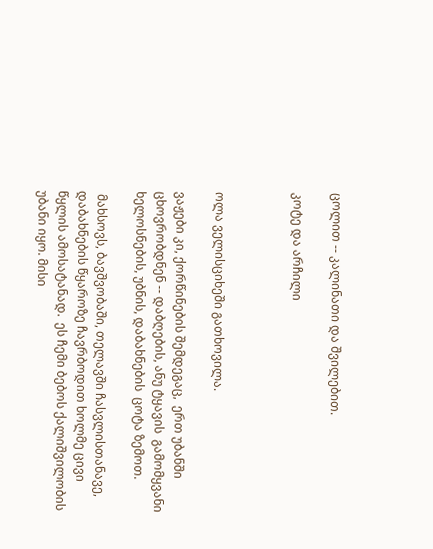ცოლით -- კალინათი და შვილებით.

კოტე და არჩილი



ოლა ველისციხეში გათხოვილა.

ვაჟები კი, ქორწინების შემდეგაც,  ერთ უბანში ცხოვრობდნენ -- დაბღების, ანუ ტყავის  გამომყვანი ხელოსნების, უბნის, დაბახნების  ცოტა ზემოთ.

 მახსოვს, ბავშვობაში, თელავში ჩასვლისთანავე, დაბახნების წყაროზე ჩავრბოდით ხოლმე ცივი წყლის ამოსატანად.  ეს ჩემი ბებოს ქალიშვილობის უბანი იყო. მისი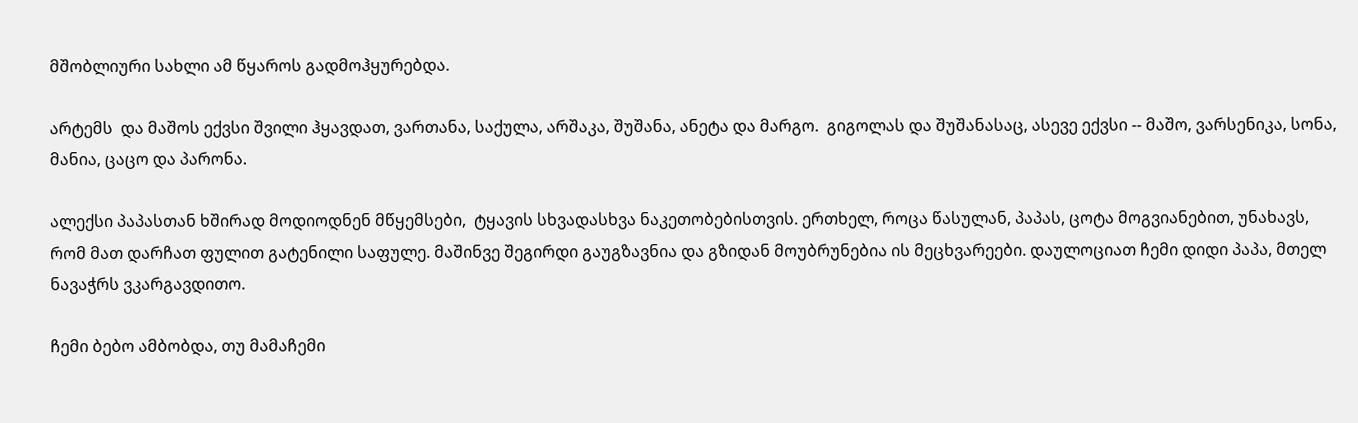მშობლიური სახლი ამ წყაროს გადმოჰყურებდა.

არტემს  და მაშოს ექვსი შვილი ჰყავდათ, ვართანა, საქულა, არშაკა, შუშანა, ანეტა და მარგო.  გიგოლას და შუშანასაც, ასევე ექვსი -- მაშო, ვარსენიკა, სონა, მანია, ცაცო და პარონა.

ალექსი პაპასთან ხშირად მოდიოდნენ მწყემსები,  ტყავის სხვადასხვა ნაკეთობებისთვის. ერთხელ, როცა წასულან, პაპას, ცოტა მოგვიანებით, უნახავს, რომ მათ დარჩათ ფულით გატენილი საფულე. მაშინვე შეგირდი გაუგზავნია და გზიდან მოუბრუნებია ის მეცხვარეები. დაულოციათ ჩემი დიდი პაპა, მთელ ნავაჭრს ვკარგავდითო.

ჩემი ბებო ამბობდა, თუ მამაჩემი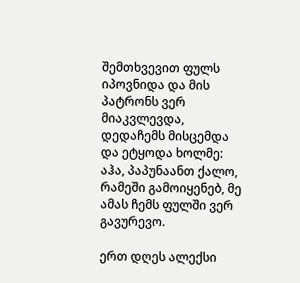შემთხვევით ფულს იპოვნიდა და მის პატრონს ვერ მიაკვლევდა, დედაჩემს მისცემდა და ეტყოდა ხოლმე: აჰა, პაპუნაანთ ქალო, რამეში გამოიყენებ, მე ამას ჩემს ფულში ვერ გავურევო.

ერთ დღეს ალექსი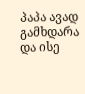პაპა ავად გამხდარა და ისე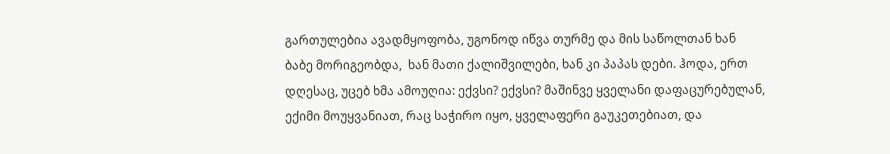გართულებია ავადმყოფობა, უგონოდ იწვა თურმე და მის საწოლთან ხან ბაბე მორიგეობდა,  ხან მათი ქალიშვილები, ხან კი პაპას დები. ჰოდა, ერთ დღესაც, უცებ ხმა ამოუღია: ექვსი? ექვსი? მაშინვე ყველანი დაფაცურებულან, ექიმი მოუყვანიათ, რაც საჭირო იყო, ყველაფერი გაუკეთებიათ, და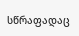სწრაფადაც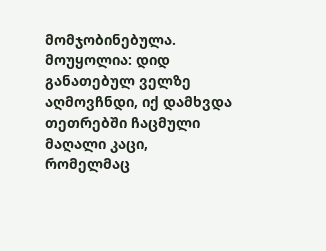მომჯობინებულა. მოუყოლია: დიდ განათებულ ველზე აღმოვჩნდი, იქ დამხვდა თეთრებში ჩაცმული მაღალი კაცი, რომელმაც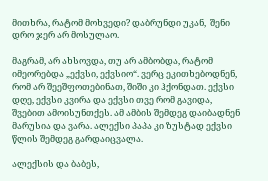მითხრა, რატომ მოხვედი? დაბრუნდი უკან,  შენი დრო ჯერ არ მოსულაო.

მაგრამ, არ ახსოვდა, თუ არ ამბობდა, რატომ იმეორებდა „ექვსი, ექვსიო“. ვერც ეკითხებოდნენ, რომ არ შეეშფოთებინათ, შიში კი ჰქონდათ. ექვსი დღე, ექვსი კვირა და ექვსი თვე რომ გავიდა, შვებით ამოისუნთქეს. ამ ამბის შემდეგ დაიბადნენ მარუსია და ვარა. ალექსი პაპა კი ზუსტად ექვსი წლის შემდეგ გარდაიცვალა.

ალექსის და ბაბეს,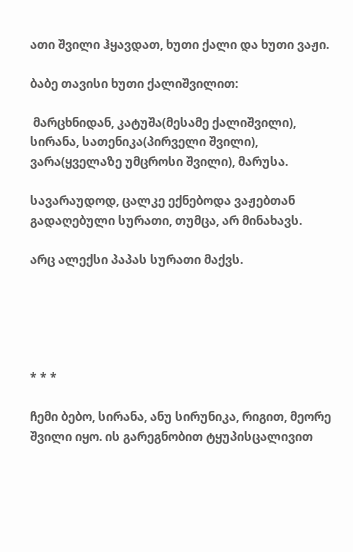ათი შვილი ჰყავდათ, ხუთი ქალი და ხუთი ვაჟი.

ბაბე თავისი ხუთი ქალიშვილით:

 მარცხნიდან, კატუშა(მესამე ქალიშვილი), სირანა, სათენიკა(პირველი შვილი), ვარა(ყველაზე უმცროსი შვილი), მარუსა.

სავარაუდოდ, ცალკე ექნებოდა ვაჟებთან გადაღებული სურათი, თუმცა, არ მინახავს.

არც ალექსი პაპას სურათი მაქვს.





* * *

ჩემი ბებო, სირანა, ანუ სირუნიკა, რიგით, მეორე შვილი იყო. ის გარეგნობით ტყუპისცალივით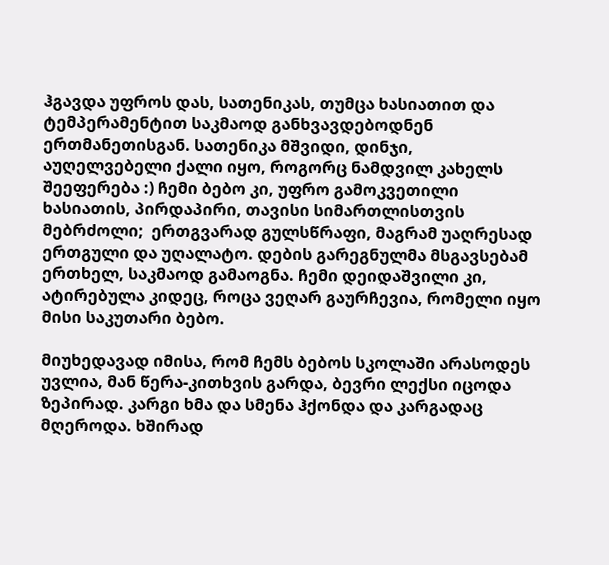ჰგავდა უფროს დას, სათენიკას, თუმცა ხასიათით და ტემპერამენტით საკმაოდ განხვავდებოდნენ ერთმანეთისგან. სათენიკა მშვიდი, დინჯი, აუღელვებელი ქალი იყო, როგორც ნამდვილ კახელს შეეფერება :) ჩემი ბებო კი, უფრო გამოკვეთილი ხასიათის, პირდაპირი, თავისი სიმართლისთვის მებრძოლი;  ერთგვარად გულსწრაფი, მაგრამ უაღრესად ერთგული და უღალატო. დების გარეგნულმა მსგავსებამ ერთხელ, საკმაოდ გამაოგნა. ჩემი დეიდაშვილი კი, ატირებულა კიდეც, როცა ვეღარ გაურჩევია, რომელი იყო მისი საკუთარი ბებო.

მიუხედავად იმისა, რომ ჩემს ბებოს სკოლაში არასოდეს უვლია, მან წერა-კითხვის გარდა, ბევრი ლექსი იცოდა ზეპირად. კარგი ხმა და სმენა ჰქონდა და კარგადაც მღეროდა. ხშირად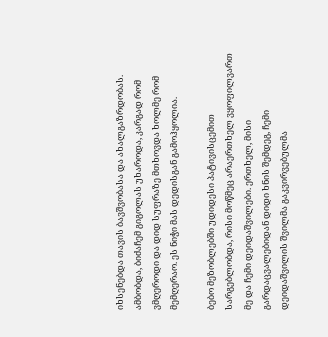იხსენებდა თავის ბავშვობასა და ახალგაზრდობას. ამბობდა, ბიძაჩემ გიგოლას უხაროდა, კარგად რომ ვმღეროდი და დიდ სუფრაზე მთხოვდა ხოლმე რომ მემღერაო. ეს ნიჭი მას დედისგან გამოჰყოლია.

ბებო მეზობლებში უდიდესი პატივისცემით სარგებლობდა, რისი მოწმეც არაერთხელ ვყოფილვართ მე და ჩემი დეიდაშვილები. ერთხელ, მისი გარდაცვალებიდან დიდი ხნის შემდეგ, ჩემი დეიდაშვილის შვილმა გაკვირვებულმა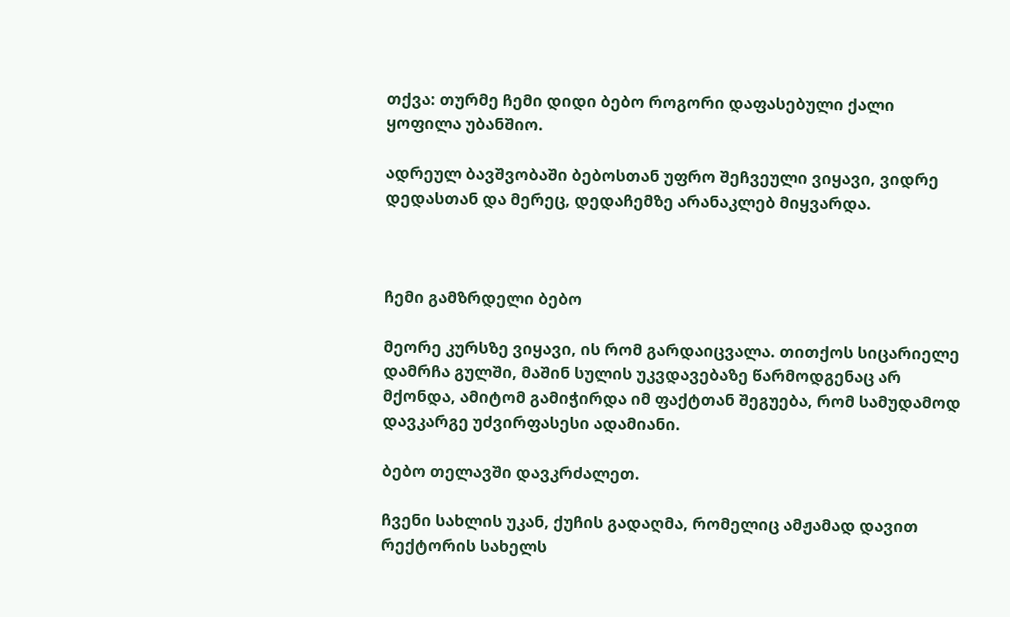თქვა: თურმე ჩემი დიდი ბებო როგორი დაფასებული ქალი ყოფილა უბანშიო.

ადრეულ ბავშვობაში ბებოსთან უფრო შეჩვეული ვიყავი, ვიდრე დედასთან და მერეც, დედაჩემზე არანაკლებ მიყვარდა.



ჩემი გამზრდელი ბებო

მეორე კურსზე ვიყავი, ის რომ გარდაიცვალა. თითქოს სიცარიელე დამრჩა გულში, მაშინ სულის უკვდავებაზე წარმოდგენაც არ მქონდა, ამიტომ გამიჭირდა იმ ფაქტთან შეგუება, რომ სამუდამოდ დავკარგე უძვირფასესი ადამიანი.

ბებო თელავში დავკრძალეთ.

ჩვენი სახლის უკან, ქუჩის გადაღმა, რომელიც ამჟამად დავით რექტორის სახელს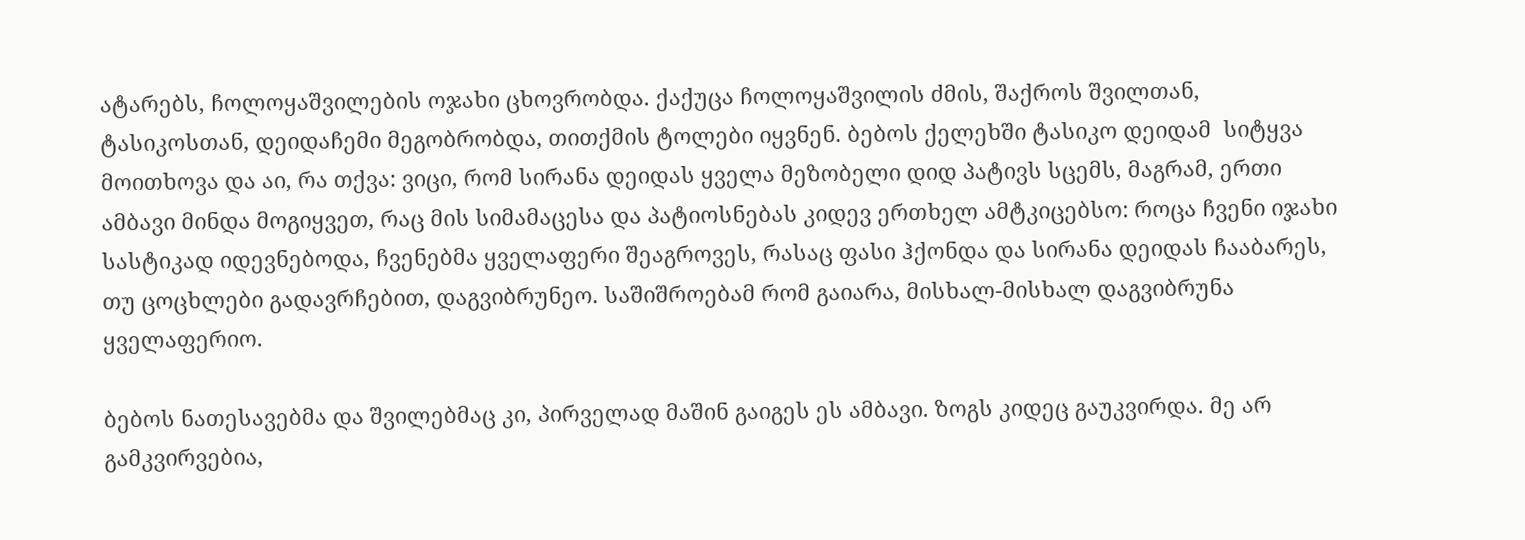ატარებს, ჩოლოყაშვილების ოჯახი ცხოვრობდა. ქაქუცა ჩოლოყაშვილის ძმის, შაქროს შვილთან, ტასიკოსთან, დეიდაჩემი მეგობრობდა, თითქმის ტოლები იყვნენ. ბებოს ქელეხში ტასიკო დეიდამ  სიტყვა მოითხოვა და აი, რა თქვა: ვიცი, რომ სირანა დეიდას ყველა მეზობელი დიდ პატივს სცემს, მაგრამ, ერთი ამბავი მინდა მოგიყვეთ, რაც მის სიმამაცესა და პატიოსნებას კიდევ ერთხელ ამტკიცებსო: როცა ჩვენი იჯახი სასტიკად იდევნებოდა, ჩვენებმა ყველაფერი შეაგროვეს, რასაც ფასი ჰქონდა და სირანა დეიდას ჩააბარეს, თუ ცოცხლები გადავრჩებით, დაგვიბრუნეო. საშიშროებამ რომ გაიარა, მისხალ-მისხალ დაგვიბრუნა ყველაფერიო.

ბებოს ნათესავებმა და შვილებმაც კი, პირველად მაშინ გაიგეს ეს ამბავი. ზოგს კიდეც გაუკვირდა. მე არ გამკვირვებია,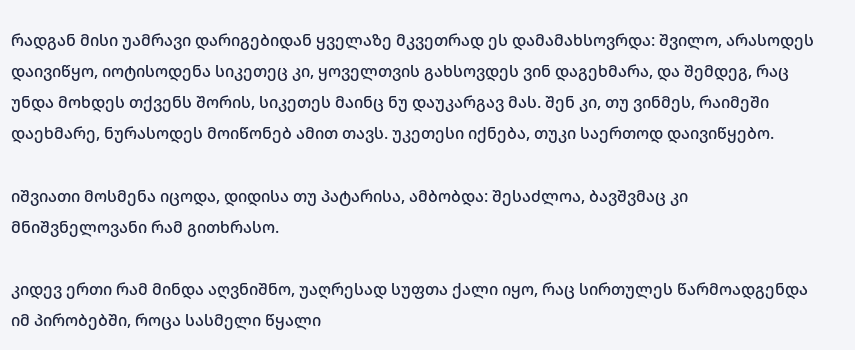რადგან მისი უამრავი დარიგებიდან ყველაზე მკვეთრად ეს დამამახსოვრდა: შვილო, არასოდეს დაივიწყო, იოტისოდენა სიკეთეც კი, ყოველთვის გახსოვდეს ვინ დაგეხმარა, და შემდეგ, რაც უნდა მოხდეს თქვენს შორის, სიკეთეს მაინც ნუ დაუკარგავ მას. შენ კი, თუ ვინმეს, რაიმეში დაეხმარე, ნურასოდეს მოიწონებ ამით თავს. უკეთესი იქნება, თუკი საერთოდ დაივიწყებო.

იშვიათი მოსმენა იცოდა, დიდისა თუ პატარისა, ამბობდა: შესაძლოა, ბავშვმაც კი მნიშვნელოვანი რამ გითხრასო.

კიდევ ერთი რამ მინდა აღვნიშნო, უაღრესად სუფთა ქალი იყო, რაც სირთულეს წარმოადგენდა იმ პირობებში, როცა სასმელი წყალი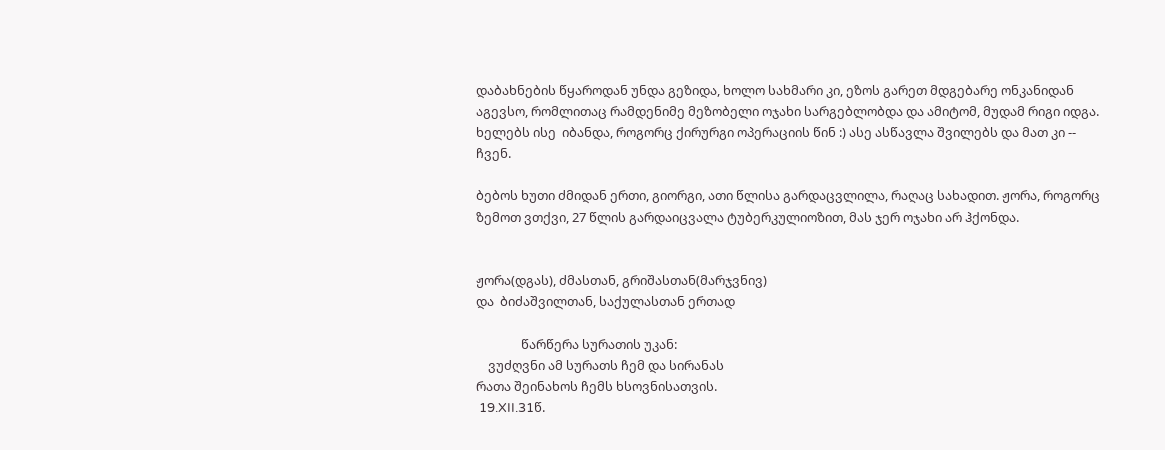დაბახნების წყაროდან უნდა გეზიდა, ხოლო სახმარი კი, ეზოს გარეთ მდგებარე ონკანიდან აგევსო, რომლითაც რამდენიმე მეზობელი ოჯახი სარგებლობდა და ამიტომ, მუდამ რიგი იდგა.  ხელებს ისე  იბანდა, როგორც ქირურგი ოპერაციის წინ :) ასე ასწავლა შვილებს და მათ კი -- ჩვენ.

ბებოს ხუთი ძმიდან ერთი, გიორგი, ათი წლისა გარდაცვლილა, რაღაც სახადით. ჟორა, როგორც ზემოთ ვთქვი, 27 წლის გარდაიცვალა ტუბერკულიოზით, მას ჯერ ოჯახი არ ჰქონდა.


ჟორა(დგას), ძმასთან, გრიშასთან(მარჯვნივ)
და  ბიძაშვილთან, საქულასთან ერთად

               წარწერა სურათის უკან:
    ვუძღვნი ამ სურათს ჩემ და სირანას
რათა შეინახოს ჩემს ხსოვნისათვის.
 19.XII.31წ.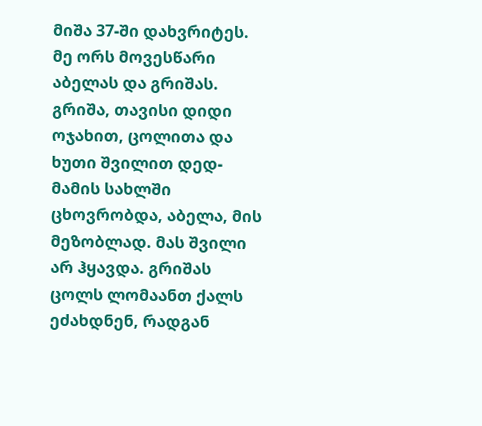მიშა 37-ში დახვრიტეს. მე ორს მოვესწარი აბელას და გრიშას. გრიშა, თავისი დიდი ოჯახით, ცოლითა და ხუთი შვილით დედ-მამის სახლში ცხოვრობდა, აბელა, მის მეზობლად. მას შვილი არ ჰყავდა. გრიშას ცოლს ლომაანთ ქალს ეძახდნენ, რადგან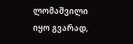ლომაშვილი იყო გვარად,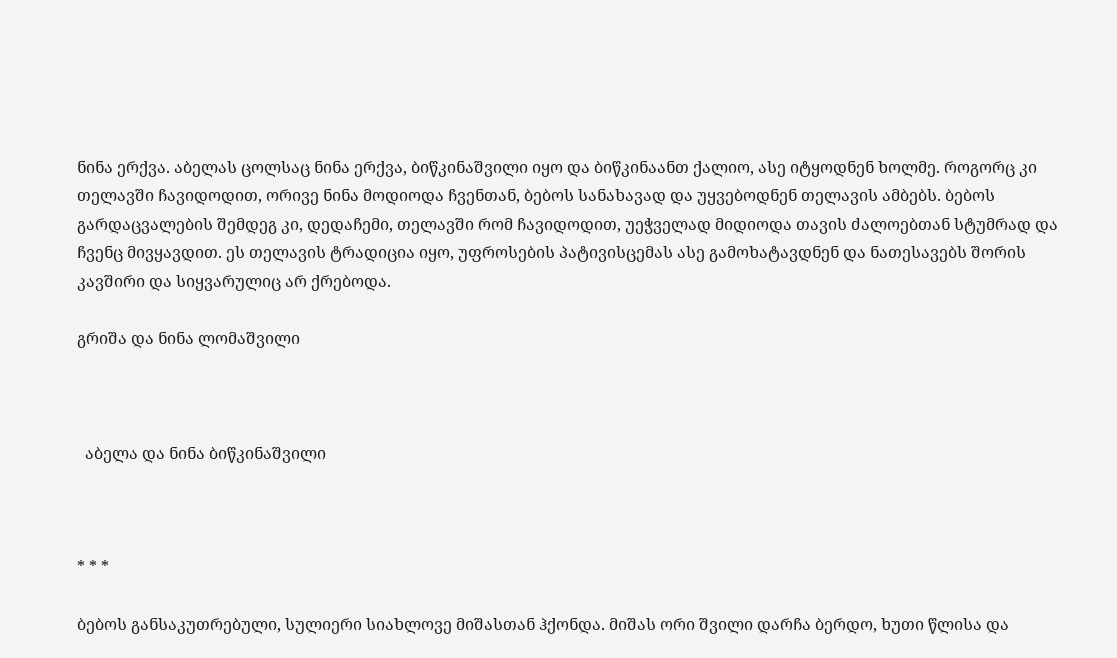ნინა ერქვა. აბელას ცოლსაც ნინა ერქვა, ბიწკინაშვილი იყო და ბიწკინაანთ ქალიო, ასე იტყოდნენ ხოლმე. როგორც კი თელავში ჩავიდოდით, ორივე ნინა მოდიოდა ჩვენთან, ბებოს სანახავად და უყვებოდნენ თელავის ამბებს. ბებოს გარდაცვალების შემდეგ კი, დედაჩემი, თელავში რომ ჩავიდოდით, უეჭველად მიდიოდა თავის ძალოებთან სტუმრად და ჩვენც მივყავდით. ეს თელავის ტრადიცია იყო, უფროსების პატივისცემას ასე გამოხატავდნენ და ნათესავებს შორის კავშირი და სიყვარულიც არ ქრებოდა.

გრიშა და ნინა ლომაშვილი



  აბელა და ნინა ბიწკინაშვილი



* * *

ბებოს განსაკუთრებული, სულიერი სიახლოვე მიშასთან ჰქონდა. მიშას ორი შვილი დარჩა ბერდო, ხუთი წლისა და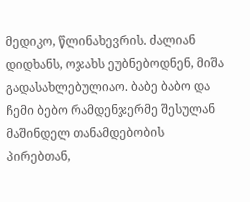მედიკო, წლინახევრის. ძალიან დიდხანს, ოჯახს ეუბნებოდნენ, მიშა გადასახლებულიაო. ბაბე ბაბო და ჩემი ბებო რამდენჯერმე შესულან მაშინდელ თანამდებობის პირებთან,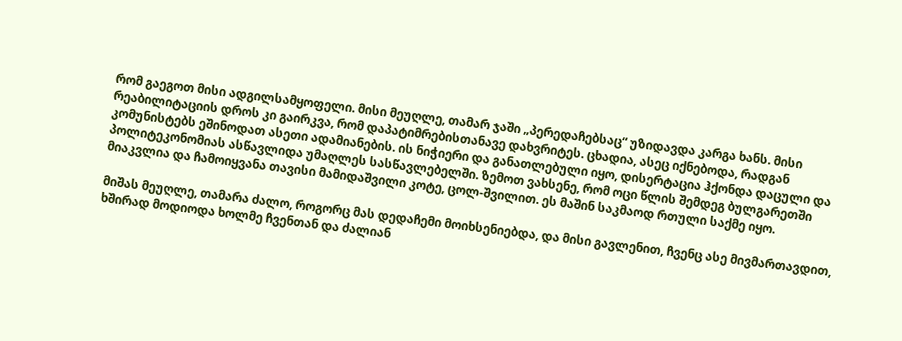რომ გაეგოთ მისი ადგილსამყოფელი. მისი მეუღლე, თამარ ჯაში „პერედაჩებსაც“ უზიდავდა კარგა ხანს. მისი რეაბილიტაციის დროს კი გაირკვა, რომ დაპატიმრებისთანავე დახვრიტეს. ცხადია, ასეც იქნებოდა, რადგან კომუნისტებს ეშინოდათ ასეთი ადამიანების. ის ნიჭიერი და განათლებული იყო, დისერტაცია ჰქონდა დაცული და პოლიტეკონომიას ასწავლიდა უმაღლეს სასწავლებელში. ზემოთ ვახსენე, რომ ოცი წლის შემდეგ ბულგარეთში მიაკვლია და ჩამოიყვანა თავისი მამიდაშვილი კოტე, ცოლ-შვილით. ეს მაშინ საკმაოდ რთული საქმე იყო.

მიშას მეუღლე, თამარა ძალო, როგორც მას დედაჩემი მოიხსენიებდა, და მისი გავლენით, ჩვენც ასე მივმართავდით, ხშირად მოდიოდა ხოლმე ჩვენთან და ძალიან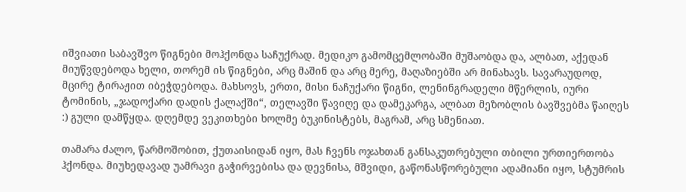იშვიათი საბავშვო წიგნები მოჰქონდა საჩუქრად. მედიკო გამომცემლობაში მუშაობდა და, ალბათ, აქედან მიუწვდებოდა ხელი, თორემ ის წიგნები, არც მაშინ და არც მერე, მაღაზიებში არ მინახავს. სავარაუდოდ, მცირე ტირაჟით იბეჭდებოდა. მახსოვს, ერთი, მისი ნაჩუქარი წიგნი, ლენინგრადელი მწერლის, იური ტომინის, „ჯადოქარი დადის ქალაქში“, თელავში წავიღე და დამეკარგა, ალბათ მეზობლის ბავშვებმა წაიღეს :) გული დამწყდა. დღემდე ვეკითხები ხოლმე ბუკინისტებს, მაგრამ, არც სმენიათ.

თამარა ძალო, წარმოშობით, ქუთაისიდან იყო, მას ჩვენს ოჯახთან განსაკუთრებული თბილი ურთიერთობა ჰქონდა. მიუხედავად უამრავი გაჭირვებისა და დევნისა, მშვიდი, გაწონასწორებული ადამიანი იყო, სტუმრის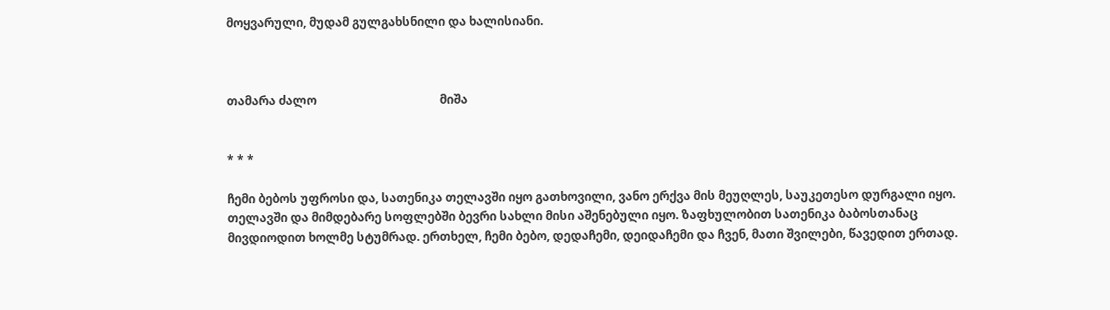მოყვარული, მუდამ გულგახსნილი და ხალისიანი.



თამარა ძალო                                         მიშა


* * *

ჩემი ბებოს უფროსი და, სათენიკა თელავში იყო გათხოვილი, ვანო ერქვა მის მეუღლეს, საუკეთესო დურგალი იყო. თელავში და მიმდებარე სოფლებში ბევრი სახლი მისი აშენებული იყო. ზაფხულობით სათენიკა ბაბოსთანაც მივდიოდით ხოლმე სტუმრად. ერთხელ, ჩემი ბებო, დედაჩემი, დეიდაჩემი და ჩვენ, მათი შვილები, წავედით ერთად.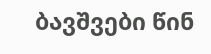ბავშვები წინ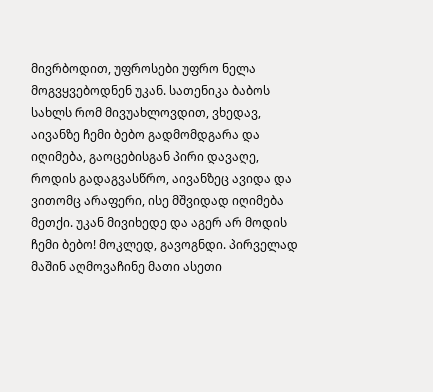მივრბოდით, უფროსები უფრო ნელა მოგვყვებოდნენ უკან. სათენიკა ბაბოს სახლს რომ მივუახლოვდით, ვხედავ, აივანზე ჩემი ბებო გადმომდგარა და იღიმება, გაოცებისგან პირი დავაღე, როდის გადაგვასწრო, აივანზეც ავიდა და ვითომც არაფერი, ისე მშვიდად იღიმება მეთქი. უკან მივიხედე და აგერ არ მოდის ჩემი ბებო! მოკლედ, გავოგნდი. პირველად მაშინ აღმოვაჩინე მათი ასეთი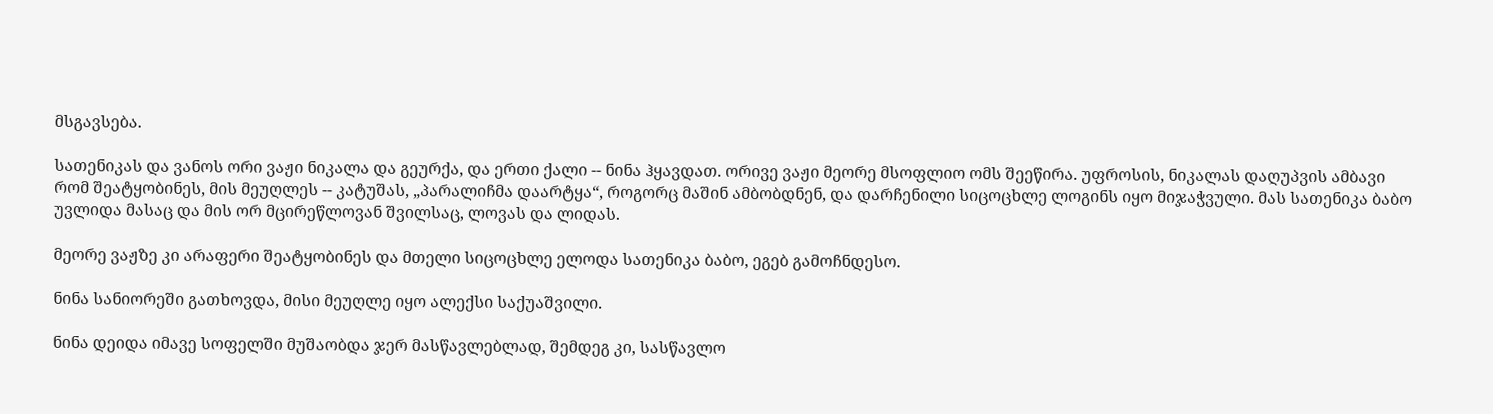მსგავსება.

სათენიკას და ვანოს ორი ვაჟი ნიკალა და გეურქა, და ერთი ქალი -- ნინა ჰყავდათ. ორივე ვაჟი მეორე მსოფლიო ომს შეეწირა. უფროსის, ნიკალას დაღუპვის ამბავი რომ შეატყობინეს, მის მეუღლეს -- კატუშას, „პარალიჩმა დაარტყა“, როგორც მაშინ ამბობდნენ, და დარჩენილი სიცოცხლე ლოგინს იყო მიჯაჭვული. მას სათენიკა ბაბო უვლიდა მასაც და მის ორ მცირეწლოვან შვილსაც, ლოვას და ლიდას.

მეორე ვაჟზე კი არაფერი შეატყობინეს და მთელი სიცოცხლე ელოდა სათენიკა ბაბო, ეგებ გამოჩნდესო.

ნინა სანიორეში გათხოვდა, მისი მეუღლე იყო ალექსი საქუაშვილი.

ნინა დეიდა იმავე სოფელში მუშაობდა ჯერ მასწავლებლად, შემდეგ კი, სასწავლო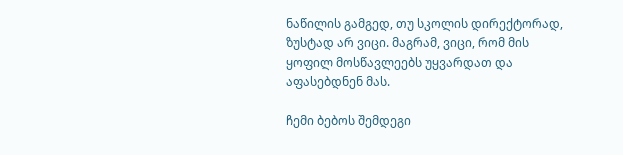ნაწილის გამგედ, თუ სკოლის დირექტორად, ზუსტად არ ვიცი. მაგრამ, ვიცი, რომ მის ყოფილ მოსწავლეებს უყვარდათ და აფასებდნენ მას.

ჩემი ბებოს შემდეგი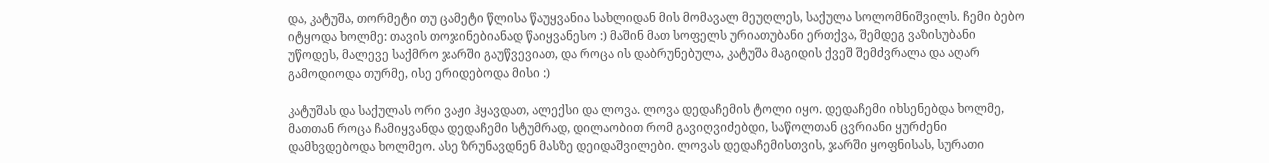და, კატუშა, თორმეტი თუ ცამეტი წლისა წაუყვანია სახლიდან მის მომავალ მეუღლეს, საქულა სოლომნიშვილს. ჩემი ბებო იტყოდა ხოლმე: თავის თოჯინებიანად წაიყვანესო :) მაშინ მათ სოფელს ურიათუბანი ერთქვა, შემდეგ ვაზისუბანი უწოდეს, მალევე საქმრო ჯარში გაუწვევიათ, და როცა ის დაბრუნებულა, კატუშა მაგიდის ქვეშ შემძვრალა და აღარ გამოდიოდა თურმე, ისე ერიდებოდა მისი :)

კატუშას და საქულას ორი ვაჟი ჰყავდათ, ალექსი და ლოვა. ლოვა დედაჩემის ტოლი იყო. დედაჩემი იხსენებდა ხოლმე, მათთან როცა ჩამიყვანდა დედაჩემი სტუმრად, დილაობით რომ გავიღვიძებდი, საწოლთან ცვრიანი ყურძენი დამხვდებოდა ხოლმეო. ასე ზრუნავდნენ მასზე დეიდაშვილები. ლოვას დედაჩემისთვის, ჯარში ყოფნისას, სურათი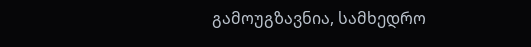გამოუგზავნია, სამხედრო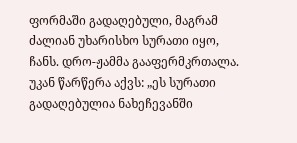ფორმაში გადაღებული, მაგრამ ძალიან უხარისხო სურათი იყო, ჩანს. დრო-ჟამმა გააფერმკრთალა. უკან წარწერა აქვს: „ეს სურათი გადაღებულია ნახეჩევანში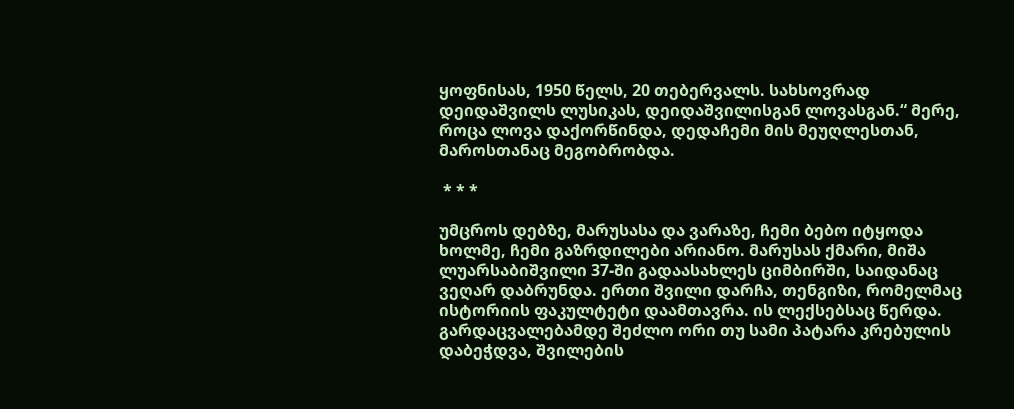ყოფნისას, 1950 წელს, 20 თებერვალს. სახსოვრად დეიდაშვილს ლუსიკას, დეიდაშვილისგან ლოვასგან.“ მერე, როცა ლოვა დაქორწინდა, დედაჩემი მის მეუღლესთან, მაროსთანაც მეგობრობდა.

 * * *

უმცროს დებზე, მარუსასა და ვარაზე, ჩემი ბებო იტყოდა ხოლმე, ჩემი გაზრდილები არიანო. მარუსას ქმარი, მიშა ლუარსაბიშვილი 37-ში გადაასახლეს ციმბირში, საიდანაც ვეღარ დაბრუნდა. ერთი შვილი დარჩა, თენგიზი, რომელმაც ისტორიის ფაკულტეტი დაამთავრა. ის ლექსებსაც წერდა. გარდაცვალებამდე შეძლო ორი თუ სამი პატარა კრებულის დაბეჭდვა, შვილების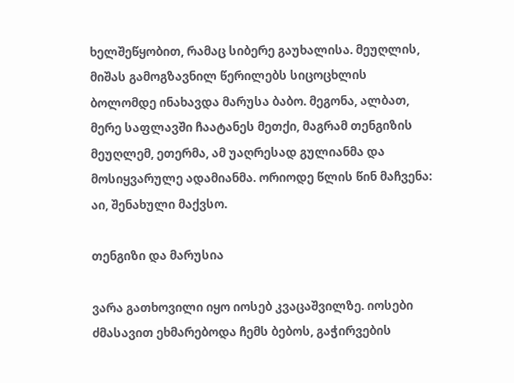ხელშეწყობით, რამაც სიბერე გაუხალისა. მეუღლის, მიშას გამოგზავნილ წერილებს სიცოცხლის ბოლომდე ინახავდა მარუსა ბაბო. მეგონა, ალბათ, მერე საფლავში ჩაატანეს მეთქი, მაგრამ თენგიზის მეუღლემ, ეთერმა, ამ უაღრესად გულიანმა და მოსიყვარულე ადამიანმა. ორიოდე წლის წინ მაჩვენა: აი, შენახული მაქვსო.

თენგიზი და მარუსია

ვარა გათხოვილი იყო იოსებ კვაცაშვილზე. იოსები ძმასავით ეხმარებოდა ჩემს ბებოს, გაჭირვების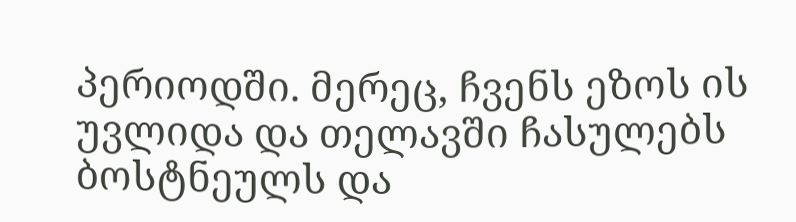პერიოდში. მერეც, ჩვენს ეზოს ის უვლიდა და თელავში ჩასულებს ბოსტნეულს და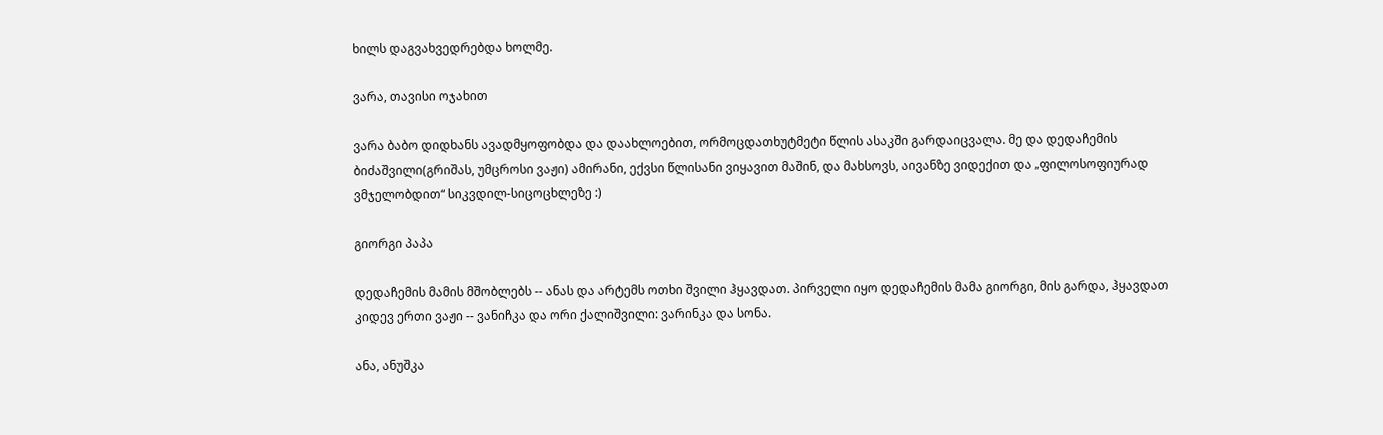ხილს დაგვახვედრებდა ხოლმე.

ვარა, თავისი ოჯახით

ვარა ბაბო დიდხანს ავადმყოფობდა და დაახლოებით, ორმოცდათხუტმეტი წლის ასაკში გარდაიცვალა. მე და დედაჩემის ბიძაშვილი(გრიშას, უმცროსი ვაჟი) ამირანი, ექვსი წლისანი ვიყავით მაშინ, და მახსოვს, აივანზე ვიდექით და „ფილოსოფიურად ვმჯელობდით“ სიკვდილ-სიცოცხლეზე :)

გიორგი პაპა

დედაჩემის მამის მშობლებს -- ანას და არტემს ოთხი შვილი ჰყავდათ. პირველი იყო დედაჩემის მამა გიორგი, მის გარდა, ჰყავდათ კიდევ ერთი ვაჟი -- ვანიჩკა და ორი ქალიშვილი: ვარინკა და სონა.

ანა, ანუშკა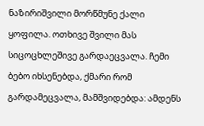ნაზირიშვილი მორწმუნე ქალი ყოფილა. ოთხივე შვილი მას სიცოცხლეშივე გარდაეცვალა. ჩემი ბებო იხსენებდა, ქმარი რომ გარდამეცვალა, მამშვიდებდა: ამდენს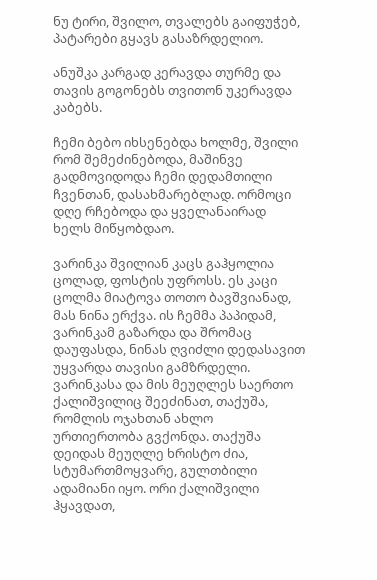ნუ ტირი, შვილო, თვალებს გაიფუჭებ, პატარები გყავს გასაზრდელიო.

ანუშკა კარგად კერავდა თურმე და თავის გოგონებს თვითონ უკერავდა კაბებს.

ჩემი ბებო იხსენებდა ხოლმე, შვილი რომ შემეძინებოდა, მაშინვე გადმოვიდოდა ჩემი დედამთილი ჩვენთან, დასახმარებლად. ორმოცი დღე რჩებოდა და ყველანაირად ხელს მიწყობდაო.

ვარინკა შვილიან კაცს გაჰყოლია ცოლად, ფოსტის უფროსს. ეს კაცი ცოლმა მიატოვა თოთო ბავშვიანად, მას ნინა ერქვა. ის ჩემმა პაპიდამ, ვარინკამ გაზარდა და შრომაც დაუფასდა, ნინას ღვიძლი დედასავით უყვარდა თავისი გამზრდელი. ვარინკასა და მის მეუღლეს საერთო ქალიშვილიც შეეძინათ, თაქუშა, რომლის ოჯახთან ახლო ურთიერთობა გვქონდა. თაქუშა დეიდას მეუღლე ხრისტო ძია, სტუმართმოყვარე, გულთბილი ადამიანი იყო. ორი ქალიშვილი ჰყავდათ,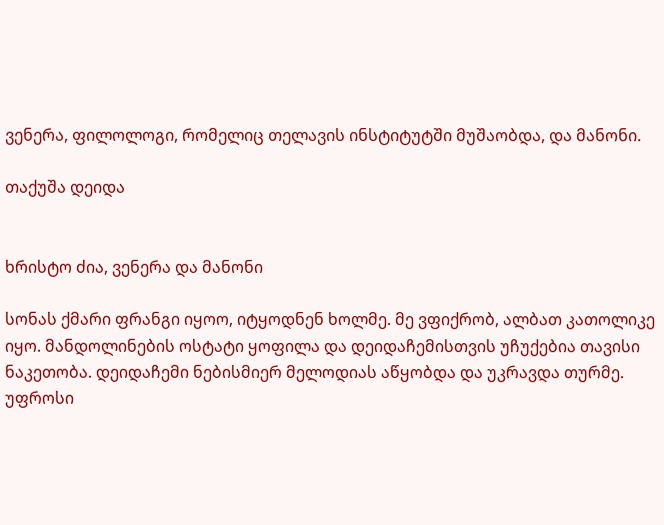ვენერა, ფილოლოგი, რომელიც თელავის ინსტიტუტში მუშაობდა, და მანონი.

თაქუშა დეიდა


ხრისტო ძია, ვენერა და მანონი

სონას ქმარი ფრანგი იყოო, იტყოდნენ ხოლმე. მე ვფიქრობ, ალბათ კათოლიკე იყო. მანდოლინების ოსტატი ყოფილა და დეიდაჩემისთვის უჩუქებია თავისი ნაკეთობა. დეიდაჩემი ნებისმიერ მელოდიას აწყობდა და უკრავდა თურმე. უფროსი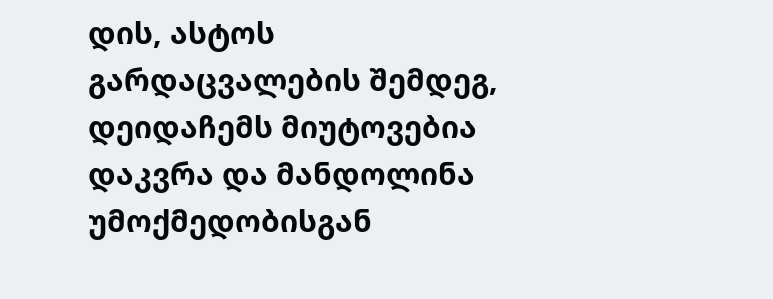დის, ასტოს გარდაცვალების შემდეგ, დეიდაჩემს მიუტოვებია დაკვრა და მანდოლინა უმოქმედობისგან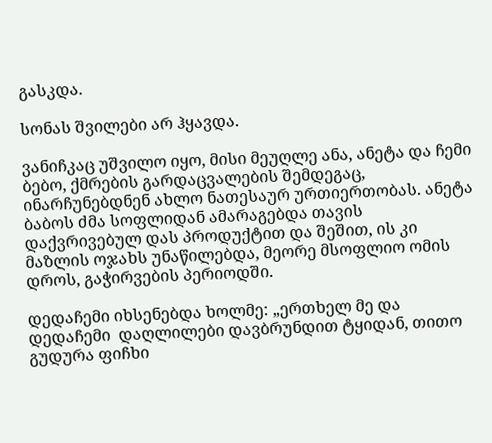გასკდა.

სონას შვილები არ ჰყავდა.

ვანიჩკაც უშვილო იყო, მისი მეუღლე ანა, ანეტა და ჩემი ბებო, ქმრების გარდაცვალების შემდეგაც, ინარჩუნებდნენ ახლო ნათესაურ ურთიერთობას. ანეტა ბაბოს ძმა სოფლიდან ამარაგებდა თავის დაქვრივებულ დას პროდუქტით და შეშით, ის კი მაზლის ოჯახს უნაწილებდა, მეორე მსოფლიო ომის დროს, გაჭირვების პერიოდში.

დედაჩემი იხსენებდა ხოლმე: „ერთხელ მე და დედაჩემი  დაღლილები დავბრუნდით ტყიდან, თითო გუდურა ფიჩხი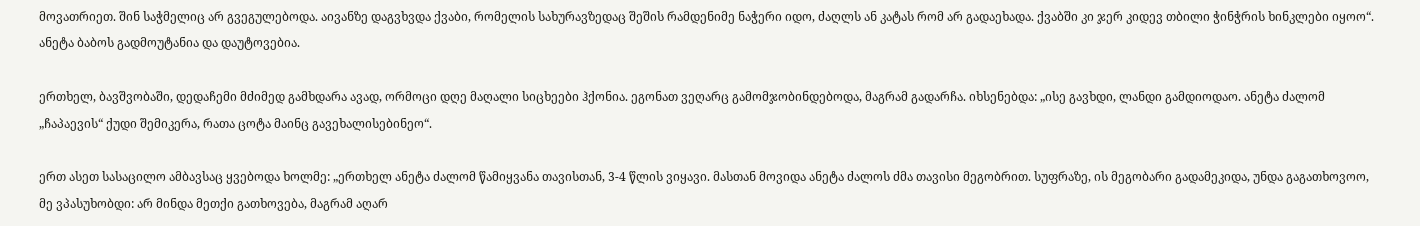მოვათრიეთ. შინ საჭმელიც არ გვეგულებოდა. აივანზე დაგვხვდა ქვაბი, რომელის სახურავზედაც შეშის რამდენიმე ნაჭერი იდო, ძაღლს ან კატას რომ არ გადაეხადა. ქვაბში კი ჯერ კიდევ თბილი ჭინჭრის ხინკლები იყოო“. ანეტა ბაბოს გადმოუტანია და დაუტოვებია.

ერთხელ, ბავშვობაში, დედაჩემი მძიმედ გამხდარა ავად, ორმოცი დღე მაღალი სიცხეები ჰქონია. ეგონათ ვეღარც გამომჯობინდებოდა, მაგრამ გადარჩა. იხსენებდა: „ისე გავხდი, ლანდი გამდიოდაო. ანეტა ძალომ „ჩაპაევის“ ქუდი შემიკერა, რათა ცოტა მაინც გავეხალისებინეო“.

ერთ ასეთ სასაცილო ამბავსაც ყვებოდა ხოლმე: „ერთხელ ანეტა ძალომ წამიყვანა თავისთან, 3-4 წლის ვიყავი. მასთან მოვიდა ანეტა ძალოს ძმა თავისი მეგობრით. სუფრაზე, ის მეგობარი გადამეკიდა, უნდა გაგათხოვოო, მე ვპასუხობდი: არ მინდა მეთქი გათხოვება, მაგრამ აღარ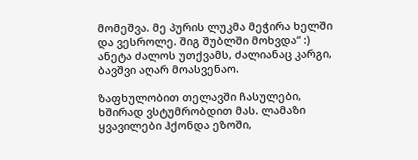მომეშვა. მე პურის ლუკმა მეჭირა ხელში და ვესროლე. შიგ შუბლში მოხვდა“ :) ანეტა ძალოს უთქვამს, ძალიანაც კარგი, ბავშვი აღარ მოასვენაო.

ზაფხულობით თელავში ჩასულები, ხშირად ვსტუმრობდით მას. ლამაზი ყვავილები ჰქონდა ეზოში,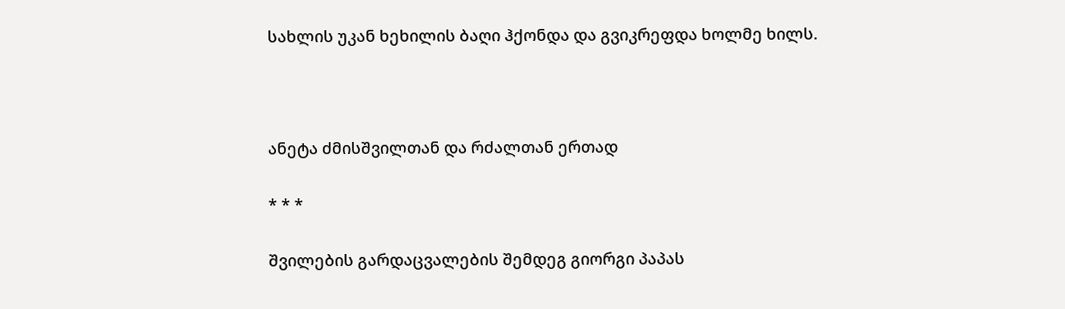სახლის უკან ხეხილის ბაღი ჰქონდა და გვიკრეფდა ხოლმე ხილს.



ანეტა ძმისშვილთან და რძალთან ერთად

* * *

შვილების გარდაცვალების შემდეგ გიორგი პაპას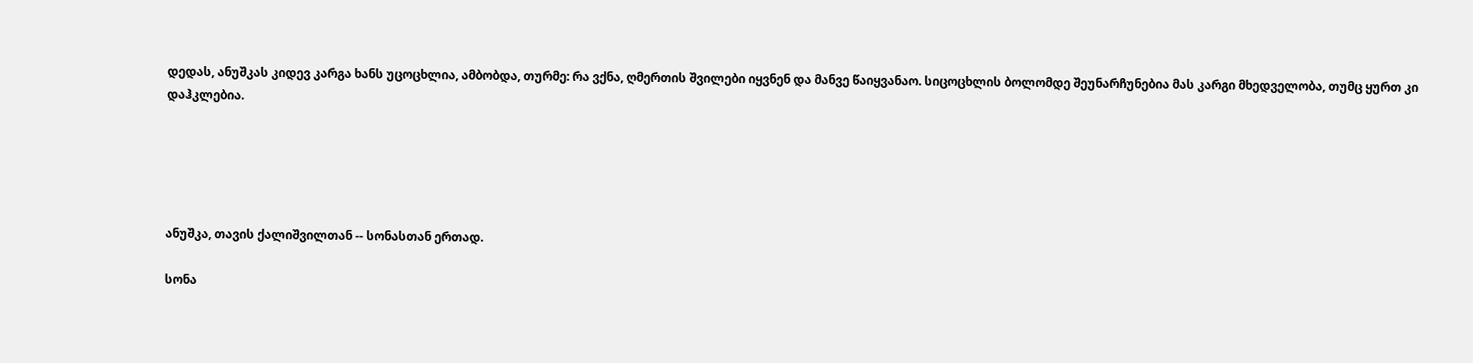დედას, ანუშკას კიდევ კარგა ხანს უცოცხლია, ამბობდა, თურმე: რა ვქნა, ღმერთის შვილები იყვნენ და მანვე წაიყვანაო. სიცოცხლის ბოლომდე შეუნარჩუნებია მას კარგი მხედველობა, თუმც ყურთ კი დაჰკლებია.





ანუშკა, თავის ქალიშვილთან -- სონასთან ერთად.

სონა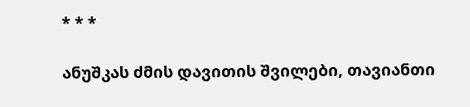* * *

ანუშკას ძმის დავითის შვილები, თავიანთი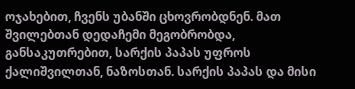ოჯახებით, ჩვენს უბანში ცხოვრობდნენ. მათ შვილებთან დედაჩემი მეგობრობდა, განსაკუთრებით, სარქის პაპას უფროს ქალიშვილთან, ნაზოსთან. სარქის პაპას და მისი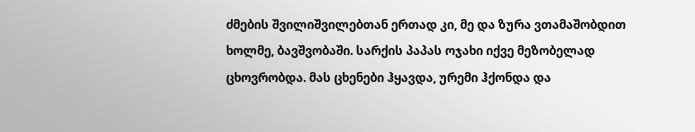ძმების შვილიშვილებთან ერთად კი, მე და ზურა ვთამაშობდით ხოლმე, ბავშვობაში. სარქის პაპას ოჯახი იქვე მეზობელად ცხოვრობდა. მას ცხენები ჰყავდა, ურემი ჰქონდა და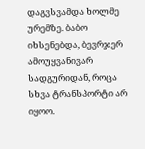დაგვსვამდა ხოლმე ურემზე. ბაბო იხსენებდა, ბევრჯერ ამოუყვანივარ სადგურიდან, როცა სხვა ტრანსპორტი არ იყოო.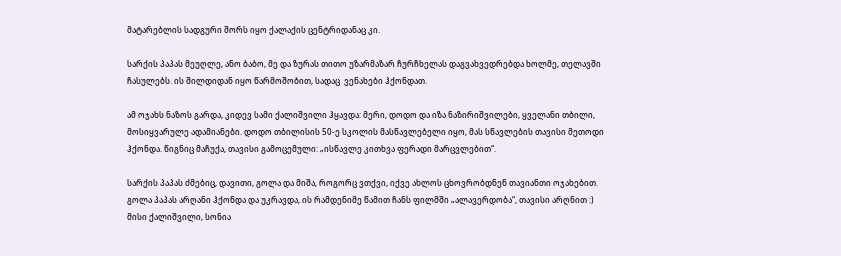მატარებლის სადგური შორს იყო ქალაქის ცენტრიდანაც კი.

სარქის პაპას მეუღლე, ანო ბაბო, მე და ზურას თითო უზარმაზარ ჩურჩხელას დაგვახვედრებდა ხოლმე, თელავში ჩასულებს. ის შილდიდან იყო წარმოშობით, სადაც  ვენახები ჰქონდათ.

ამ ოჯახს ნაზოს გარდა, კიდევ სამი ქალიშვილი ჰყავდა: მერი, დოდო და იზა ნაზირიშვილები, ყველანი თბილი, მოსიყვარულე ადამიანები. დოდო თბილისის 50-ე სკოლის მასწავლებელი იყო, მას სწავლების თავისი მეთოდი ჰქონდა. წიგნიც მაჩუქა, თავისი გამოცემული: „ისწავლე კითხვა ფერადი მარცვლებით“.

სარქის პაპას ძმებიც, დავითი, გოლა და მიშა, როგორც ვთქვი, იქვე ახლოს ცხოვრობდნენ თავიანთი ოჯახებით. გოლა პაპას არღანი ჰქონდა და უკრავდა, ის რამდენიმე წამით ჩანს ფილმში „ალავერდობა“, თავისი არღნით :) მისი ქალიშვილი, სონია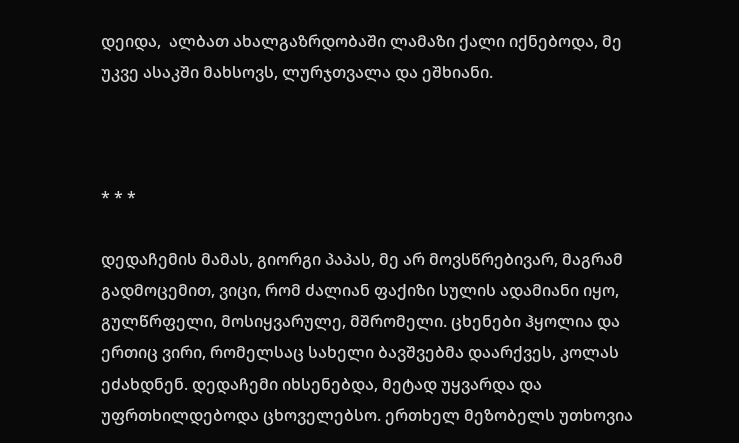დეიდა,  ალბათ ახალგაზრდობაში ლამაზი ქალი იქნებოდა, მე უკვე ასაკში მახსოვს, ლურჯთვალა და ეშხიანი.



* * *

დედაჩემის მამას, გიორგი პაპას, მე არ მოვსწრებივარ, მაგრამ გადმოცემით, ვიცი, რომ ძალიან ფაქიზი სულის ადამიანი იყო, გულწრფელი, მოსიყვარულე, მშრომელი. ცხენები ჰყოლია და ერთიც ვირი, რომელსაც სახელი ბავშვებმა დაარქვეს, კოლას ეძახდნენ. დედაჩემი იხსენებდა, მეტად უყვარდა და უფრთხილდებოდა ცხოველებსო. ერთხელ მეზობელს უთხოვია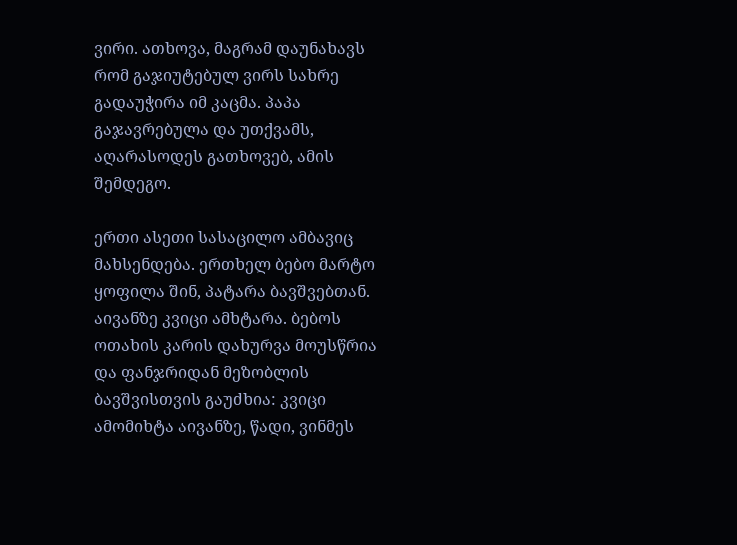ვირი. ათხოვა, მაგრამ დაუნახავს რომ გაჯიუტებულ ვირს სახრე გადაუჭირა იმ კაცმა. პაპა გაჯავრებულა და უთქვამს, აღარასოდეს გათხოვებ, ამის შემდეგო.

ერთი ასეთი სასაცილო ამბავიც მახსენდება. ერთხელ ბებო მარტო ყოფილა შინ, პატარა ბავშვებთან. აივანზე კვიცი ამხტარა. ბებოს ოთახის კარის დახურვა მოუსწრია და ფანჯრიდან მეზობლის ბავშვისთვის გაუძხია: კვიცი ამომიხტა აივანზე, წადი, ვინმეს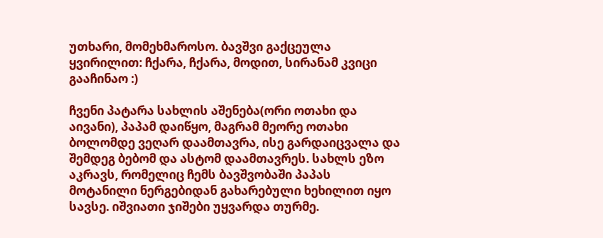უთხარი, მომეხმაროსო. ბავშვი გაქცეულა ყვირილით: ჩქარა, ჩქარა, მოდით, სირანამ კვიცი გააჩინაო :)

ჩვენი პატარა სახლის აშენება(ორი ოთახი და აივანი), პაპამ დაიწყო, მაგრამ მეორე ოთახი ბოლომდე ვეღარ დაამთავრა, ისე გარდაიცვალა და შემდეგ ბებომ და ასტომ დაამთავრეს. სახლს ეზო აკრავს, რომელიც ჩემს ბავშვობაში პაპას მოტანილი ნერგებიდან გახარებული ხეხილით იყო სავსე. იშვიათი ჯიშები უყვარდა თურმე.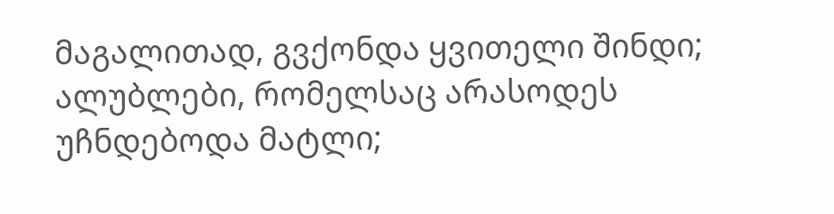მაგალითად, გვქონდა ყვითელი შინდი; ალუბლები, რომელსაც არასოდეს უჩნდებოდა მატლი;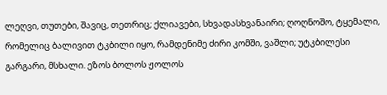ლეღვი, თუთები, შავიც, თეთრიც; ქლიავები, სხვადასხვანაირი; ღოღნოშო, ტყემალი, რომელიც ბალივით ტკბილი იყო, რამდენიმე ძირი კომში, ვაშლი; უტკბილესი გარგარი, მსხალი. ეზოს ბოლოს ჟოლოს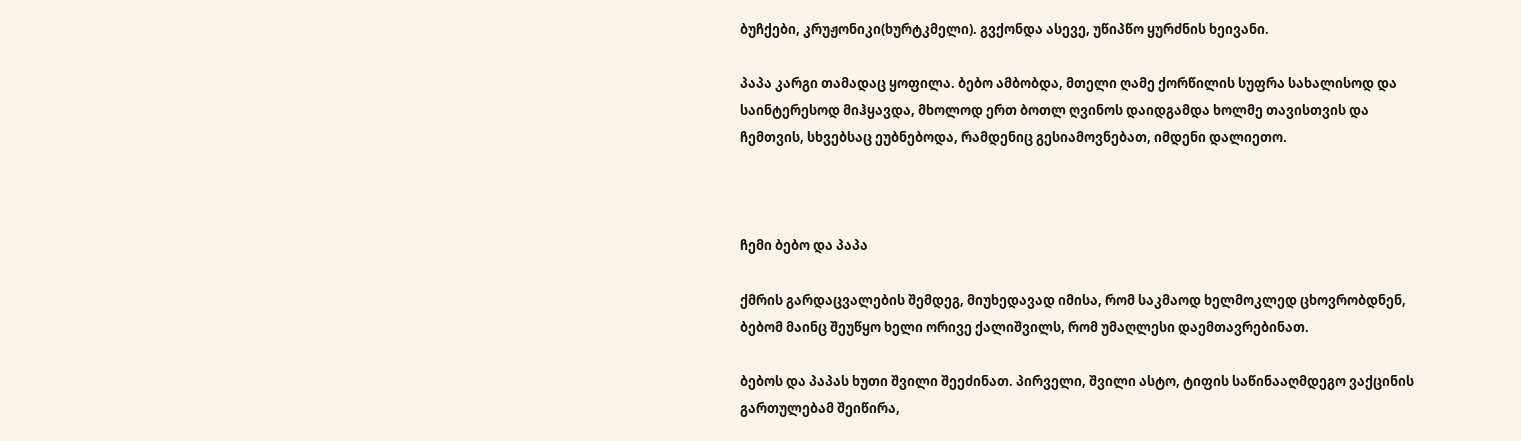ბუჩქები, კრუჟონიკი(ხურტკმელი). გვქონდა ასევე, უწიპწო ყურძნის ხეივანი.

პაპა კარგი თამადაც ყოფილა. ბებო ამბობდა, მთელი ღამე ქორწილის სუფრა სახალისოდ და საინტერესოდ მიჰყავდა, მხოლოდ ერთ ბოთლ ღვინოს დაიდგამდა ხოლმე თავისთვის და ჩემთვის, სხვებსაც ეუბნებოდა, რამდენიც გესიამოვნებათ, იმდენი დალიეთო.



ჩემი ბებო და პაპა

ქმრის გარდაცვალების შემდეგ, მიუხედავად იმისა, რომ საკმაოდ ხელმოკლედ ცხოვრობდნენ, ბებომ მაინც შეუწყო ხელი ორივე ქალიშვილს, რომ უმაღლესი დაემთავრებინათ.

ბებოს და პაპას ხუთი შვილი შეეძინათ. პირველი, შვილი ასტო, ტიფის საწინააღმდეგო ვაქცინის გართულებამ შეიწირა,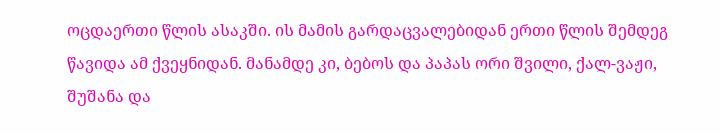ოცდაერთი წლის ასაკში. ის მამის გარდაცვალებიდან ერთი წლის შემდეგ წავიდა ამ ქვეყნიდან. მანამდე კი, ბებოს და პაპას ორი შვილი, ქალ-ვაჟი, შუშანა და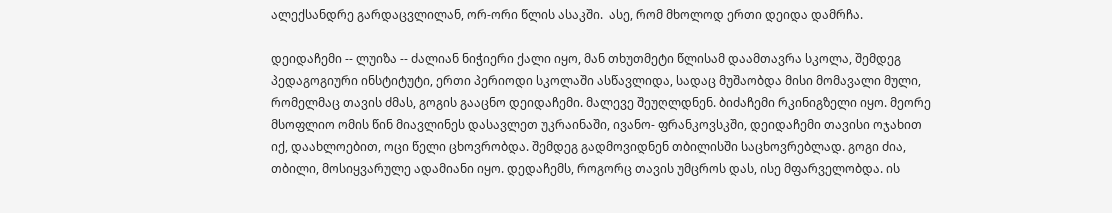ალექსანდრე გარდაცვლილან, ორ-ორი წლის ასაკში.  ასე, რომ მხოლოდ ერთი დეიდა დამრჩა.

დეიდაჩემი -- ლუიზა -- ძალიან ნიჭიერი ქალი იყო, მან თხუთმეტი წლისამ დაამთავრა სკოლა, შემდეგ პედაგოგიური ინსტიტუტი, ერთი პერიოდი სკოლაში ასწავლიდა, სადაც მუშაობდა მისი მომავალი მული, რომელმაც თავის ძმას, გოგის გააცნო დეიდაჩემი. მალევე შეუღლდნენ. ბიძაჩემი რკინიგზელი იყო. მეორე მსოფლიო ომის წინ მიავლინეს დასავლეთ უკრაინაში, ივანო- ფრანკოვსკში, დეიდაჩემი თავისი ოჯახით იქ, დაახლოებით, ოცი წელი ცხოვრობდა. შემდეგ გადმოვიდნენ თბილისში საცხოვრებლად. გოგი ძია, თბილი, მოსიყვარულე ადამიანი იყო. დედაჩემს, როგორც თავის უმცროს დას, ისე მფარველობდა. ის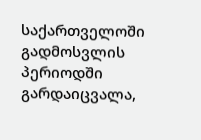საქართველოში გადმოსვლის პერიოდში გარდაიცვალა,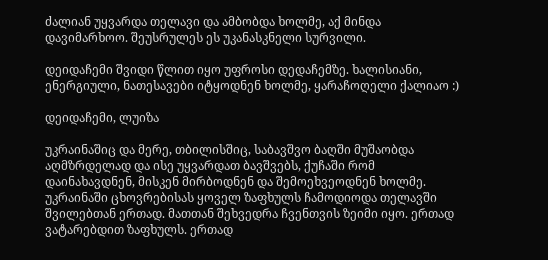ძალიან უყვარდა თელავი და ამბობდა ხოლმე, აქ მინდა დავიმარხოო. შეუსრულეს ეს უკანასკნელი სურვილი.

დეიდაჩემი შვიდი წლით იყო უფროსი დედაჩემზე. ხალისიანი, ენერგიული, ნათესავები იტყოდნენ ხოლმე, ყარაჩოღელი ქალიაო :)

დეიდაჩემი, ლუიზა

უკრაინაშიც და მერე, თბილისშიც, საბავშვო ბაღში მუშაობდა აღმზრდელად და ისე უყვარდათ ბავშვებს, ქუჩაში რომ დაინახავდნენ, მისკენ მირბოდნენ და შემოეხვეოდნენ ხოლმე. უკრაინაში ცხოვრებისას ყოველ ზაფხულს ჩამოდიოდა თელავში შვილებთან ერთად. მათთან შეხვედრა ჩვენთვის ზეიმი იყო. ერთად ვატარებდით ზაფხულს. ერთად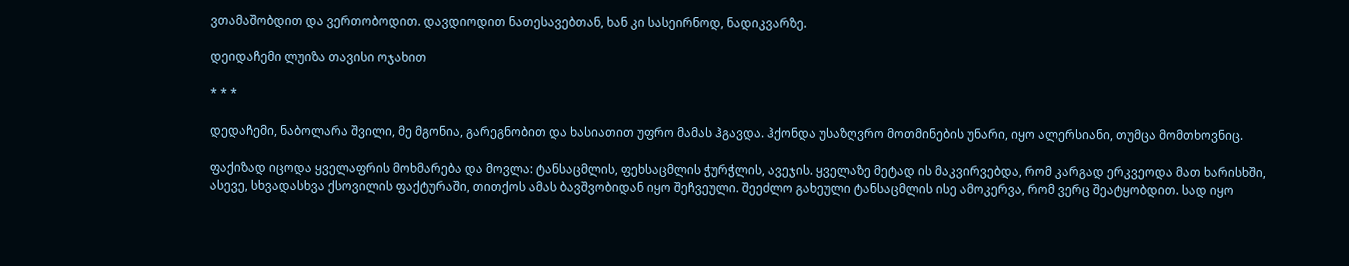ვთამაშობდით და ვერთობოდით. დავდიოდით ნათესავებთან, ხან კი სასეირნოდ, ნადიკვარზე.

დეიდაჩემი ლუიზა თავისი ოჯახით

* * *

დედაჩემი, ნაბოლარა შვილი, მე მგონია, გარეგნობით და ხასიათით უფრო მამას ჰგავდა. ჰქონდა უსაზღვრო მოთმინების უნარი, იყო ალერსიანი, თუმცა მომთხოვნიც.

ფაქიზად იცოდა ყველაფრის მოხმარება და მოვლა: ტანსაცმლის, ფეხსაცმლის ჭურჭლის, ავეჯის. ყველაზე მეტად ის მაკვირვებდა, რომ კარგად ერკვეოდა მათ ხარისხში, ასევე, სხვადასხვა ქსოვილის ფაქტურაში, თითქოს ამას ბავშვობიდან იყო შეჩვეული. შეეძლო გახეული ტანსაცმლის ისე ამოკერვა, რომ ვერც შეატყობდით. სად იყო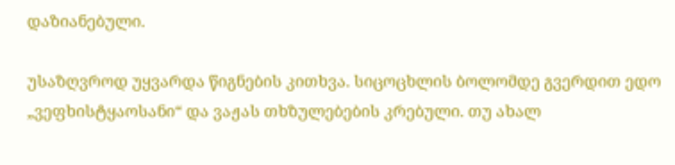დაზიანებული.

უსაზღვროდ უყვარდა წიგნების კითხვა. სიცოცხლის ბოლომდე გვერდით ედო „ვეფხისტყაოსანი“ და ვაჟას თხზულებების კრებული. თუ ახალ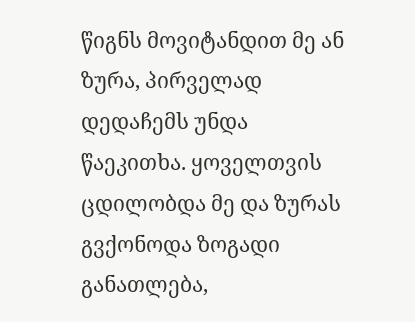წიგნს მოვიტანდით მე ან ზურა, პირველად დედაჩემს უნდა წაეკითხა. ყოველთვის ცდილობდა მე და ზურას გვქონოდა ზოგადი განათლება,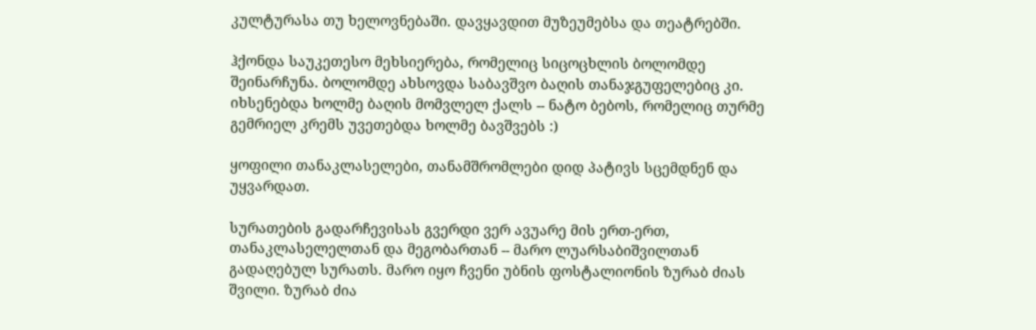კულტურასა თუ ხელოვნებაში. დავყავდით მუზეუმებსა და თეატრებში.

ჰქონდა საუკეთესო მეხსიერება, რომელიც სიცოცხლის ბოლომდე შეინარჩუნა. ბოლომდე ახსოვდა საბავშვო ბაღის თანაჯგუფელებიც კი. იხსენებდა ხოლმე ბაღის მომვლელ ქალს -- ნატო ბებოს, რომელიც თურმე გემრიელ კრემს უვეთებდა ხოლმე ბავშვებს :)

ყოფილი თანაკლასელები, თანამშრომლები დიდ პატივს სცემდნენ და უყვარდათ.

სურათების გადარჩევისას გვერდი ვერ ავუარე მის ერთ-ერთ, თანაკლასელელთან და მეგობართან -- მარო ლუარსაბიშვილთან გადაღებულ სურათს. მარო იყო ჩვენი უბნის ფოსტალიონის ზურაბ ძიას შვილი. ზურაბ ძია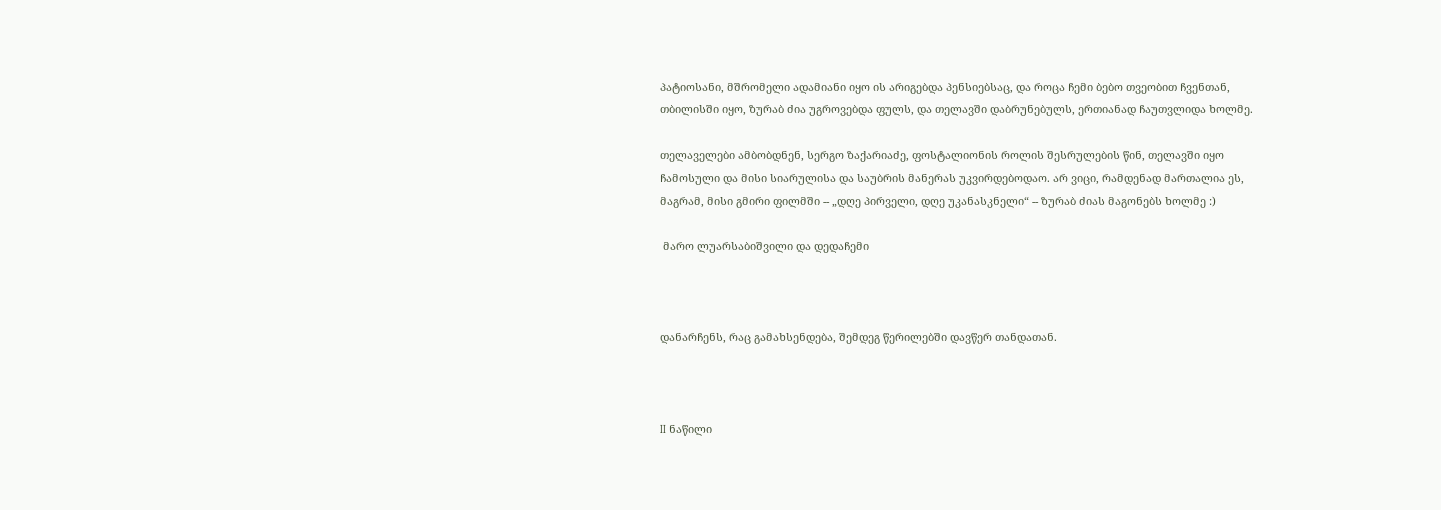პატიოსანი, მშრომელი ადამიანი იყო ის არიგებდა პენსიებსაც, და როცა ჩემი ბებო თვეობით ჩვენთან, თბილისში იყო, ზურაბ ძია უგროვებდა ფულს, და თელავში დაბრუნებულს, ერთიანად ჩაუთვლიდა ხოლმე.

თელაველები ამბობდნენ, სერგო ზაქარიაძე, ფოსტალიონის როლის შესრულების წინ, თელავში იყო ჩამოსული და მისი სიარულისა და საუბრის მანერას უკვირდებოდაო. არ ვიცი, რამდენად მართალია ეს, მაგრამ, მისი გმირი ფილმში -- „დღე პირველი, დღე უკანასკნელი“ -- ზურაბ ძიას მაგონებს ხოლმე :)

 მარო ლუარსაბიშვილი და დედაჩემი



დანარჩენს, რაც გამახსენდება, შემდეგ წერილებში დავწერ თანდათან.



II ნაწილი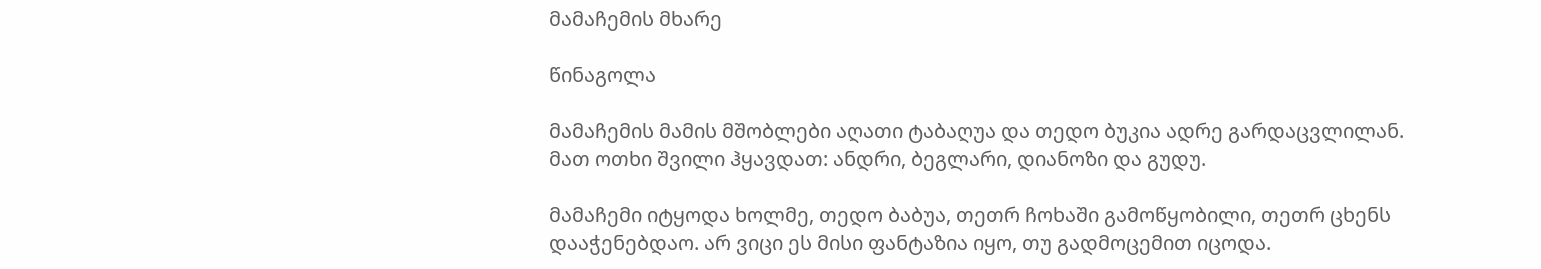მამაჩემის მხარე

წინაგოლა

მამაჩემის მამის მშობლები აღათი ტაბაღუა და თედო ბუკია ადრე გარდაცვლილან. მათ ოთხი შვილი ჰყავდათ: ანდრი, ბეგლარი, დიანოზი და გუდუ.

მამაჩემი იტყოდა ხოლმე, თედო ბაბუა, თეთრ ჩოხაში გამოწყობილი, თეთრ ცხენს დააჭენებდაო. არ ვიცი ეს მისი ფანტაზია იყო, თუ გადმოცემით იცოდა.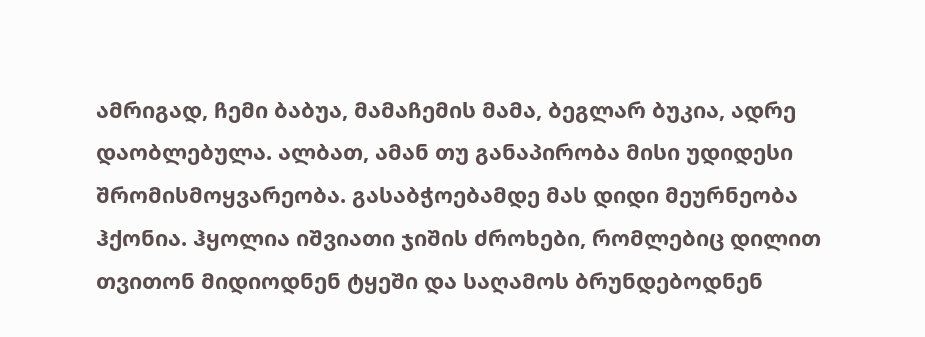ამრიგად, ჩემი ბაბუა, მამაჩემის მამა, ბეგლარ ბუკია, ადრე დაობლებულა. ალბათ, ამან თუ განაპირობა მისი უდიდესი შრომისმოყვარეობა. გასაბჭოებამდე მას დიდი მეურნეობა ჰქონია. ჰყოლია იშვიათი ჯიშის ძროხები, რომლებიც დილით თვითონ მიდიოდნენ ტყეში და საღამოს ბრუნდებოდნენ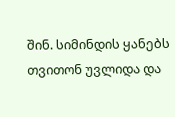შინ. სიმინდის ყანებს თვითონ უვლიდა და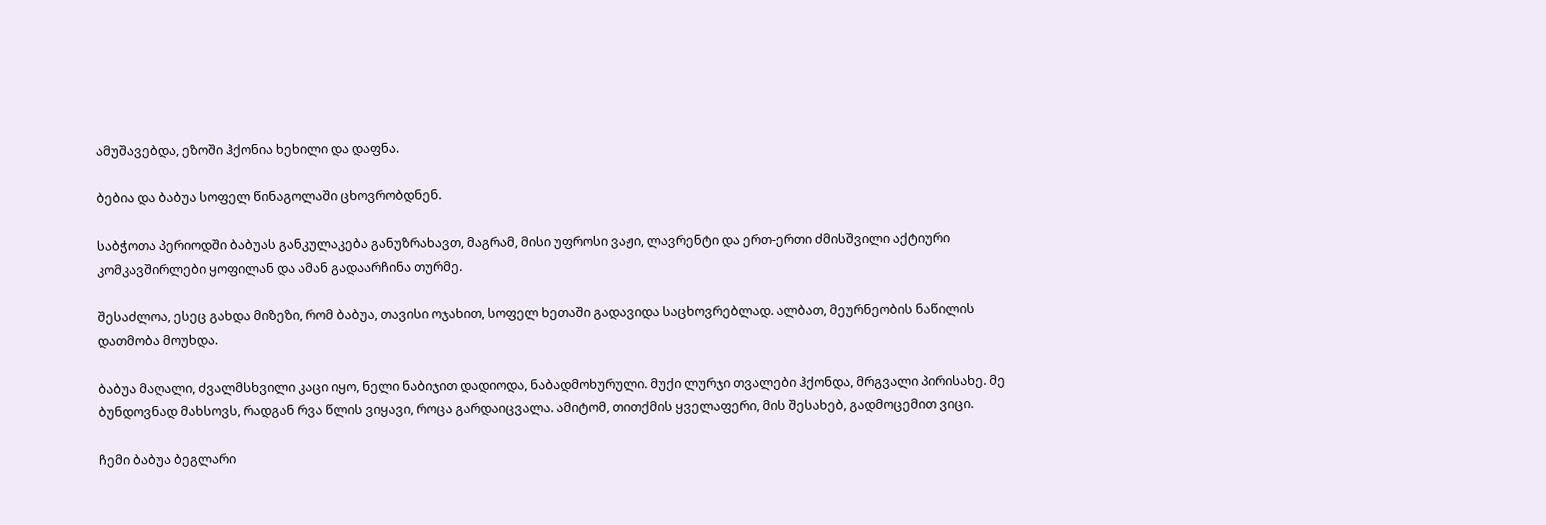ამუშავებდა, ეზოში ჰქონია ხეხილი და დაფნა.

ბებია და ბაბუა სოფელ წინაგოლაში ცხოვრობდნენ.

საბჭოთა პერიოდში ბაბუას განკულაკება განუზრახავთ, მაგრამ, მისი უფროსი ვაჟი, ლავრენტი და ერთ-ერთი ძმისშვილი აქტიური კომკავშირლები ყოფილან და ამან გადაარჩინა თურმე.

შესაძლოა, ესეც გახდა მიზეზი, რომ ბაბუა, თავისი ოჯახით, სოფელ ხეთაში გადავიდა საცხოვრებლად. ალბათ, მეურნეობის ნაწილის დათმობა მოუხდა.

ბაბუა მაღალი, ძვალმსხვილი კაცი იყო, ნელი ნაბიჯით დადიოდა, ნაბადმოხურული. მუქი ლურჯი თვალები ჰქონდა, მრგვალი პირისახე. მე ბუნდოვნად მახსოვს, რადგან რვა წლის ვიყავი, როცა გარდაიცვალა. ამიტომ, თითქმის ყველაფერი, მის შესახებ, გადმოცემით ვიცი.

ჩემი ბაბუა ბეგლარი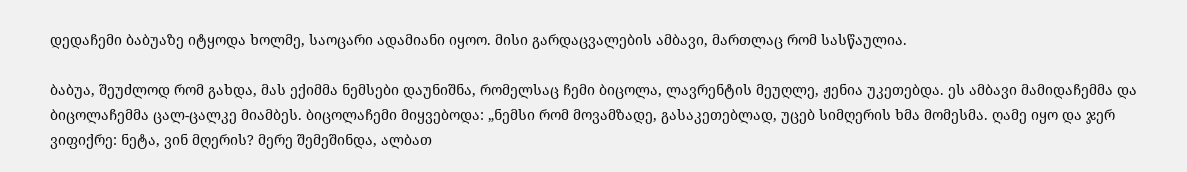დედაჩემი ბაბუაზე იტყოდა ხოლმე, საოცარი ადამიანი იყოო. მისი გარდაცვალების ამბავი, მართლაც რომ სასწაულია.

ბაბუა, შეუძლოდ რომ გახდა, მას ექიმმა ნემსები დაუნიშნა, რომელსაც ჩემი ბიცოლა, ლავრენტის მეუღლე, ჟენია უკეთებდა. ეს ამბავი მამიდაჩემმა და ბიცოლაჩემმა ცალ-ცალკე მიამბეს. ბიცოლაჩემი მიყვებოდა: „ნემსი რომ მოვამზადე, გასაკეთებლად, უცებ სიმღერის ხმა მომესმა. ღამე იყო და ჯერ ვიფიქრე: ნეტა, ვინ მღერის? მერე შემეშინდა, ალბათ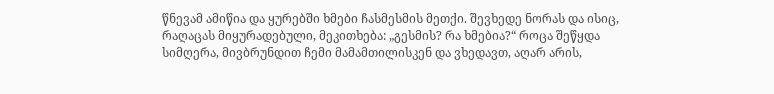წნევამ ამიწია და ყურებში ხმები ჩასმესმის მეთქი. შევხედე ნორას და ისიც, რაღაცას მიყურადებული, მეკითხება: „გესმის? რა ხმებია?“ როცა შეწყდა სიმღერა, მივბრუნდით ჩემი მამამთილისკენ და ვხედავთ, აღარ არის,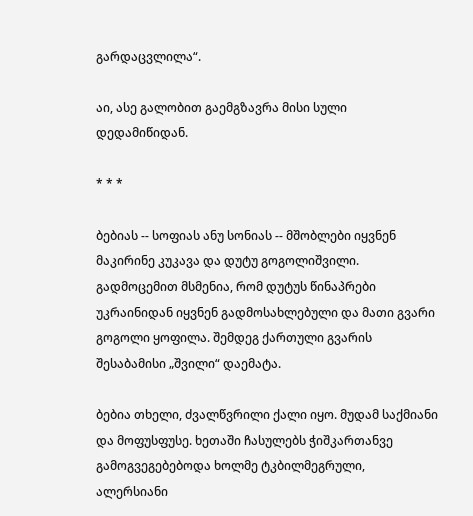გარდაცვლილა“.

აი, ასე გალობით გაემგზავრა მისი სული დედამიწიდან.

* * *

ბებიას -- სოფიას ანუ სონიას -- მშობლები იყვნენ მაკირინე კუკავა და დუტუ გოგოლიშვილი. გადმოცემით მსმენია, რომ დუტუს წინაპრები უკრაინიდან იყვნენ გადმოსახლებული და მათი გვარი გოგოლი ყოფილა. შემდეგ ქართული გვარის შესაბამისი „შვილი“ დაემატა.

ბებია თხელი, ძვალწვრილი ქალი იყო. მუდამ საქმიანი და მოფუსფუსე. ხეთაში ჩასულებს ჭიშკართანვე გამოგვეგებებოდა ხოლმე ტკბილმეგრული, ალერსიანი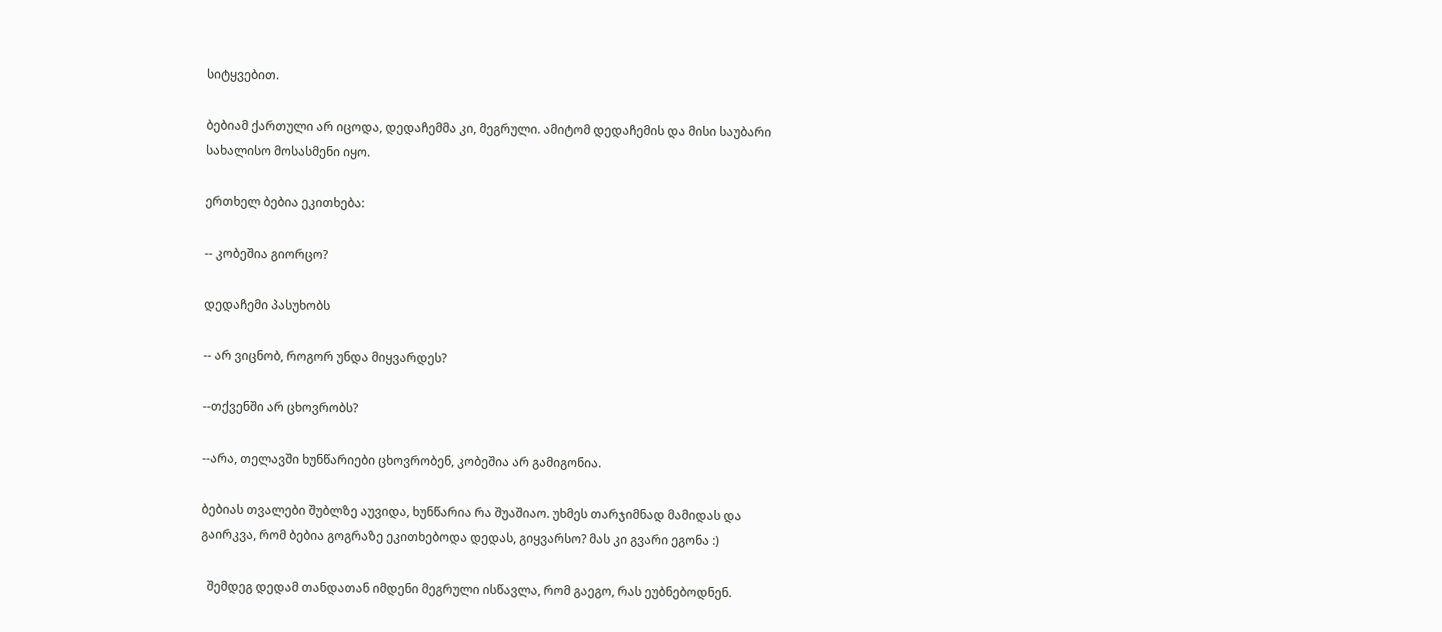სიტყვებით.

ბებიამ ქართული არ იცოდა, დედაჩემმა კი, მეგრული. ამიტომ დედაჩემის და მისი საუბარი სახალისო მოსასმენი იყო.

ერთხელ ბებია ეკითხება:

-- კობეშია გიორცო?

დედაჩემი პასუხობს

-- არ ვიცნობ, როგორ უნდა მიყვარდეს?

--თქვენში არ ცხოვრობს?

--არა, თელავში ხუნწარიები ცხოვრობენ, კობეშია არ გამიგონია.

ბებიას თვალები შუბლზე აუვიდა, ხუნწარია რა შუაშიაო. უხმეს თარჯიმნად მამიდას და გაირკვა, რომ ბებია გოგრაზე ეკითხებოდა დედას, გიყვარსო? მას კი გვარი ეგონა :)

  შემდეგ დედამ თანდათან იმდენი მეგრული ისწავლა, რომ გაეგო, რას ეუბნებოდნენ.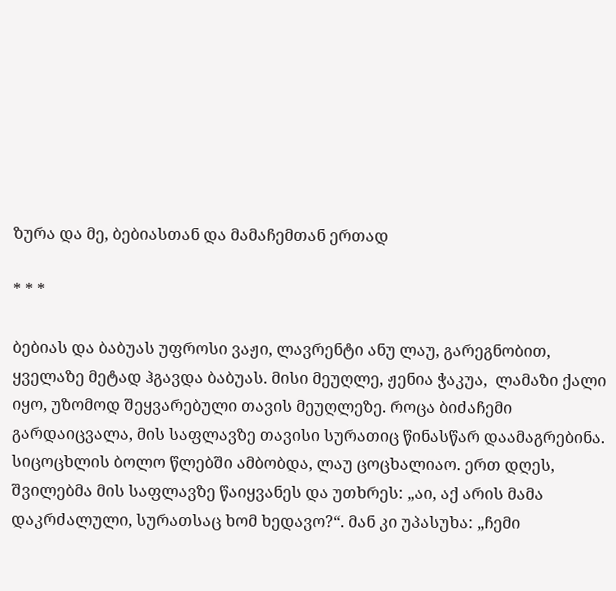ზურა და მე, ბებიასთან და მამაჩემთან ერთად

* * *

ბებიას და ბაბუას უფროსი ვაჟი, ლავრენტი ანუ ლაუ, გარეგნობით, ყველაზე მეტად ჰგავდა ბაბუას. მისი მეუღლე, ჟენია ჭაკუა,  ლამაზი ქალი იყო, უზომოდ შეყვარებული თავის მეუღლეზე. როცა ბიძაჩემი გარდაიცვალა, მის საფლავზე თავისი სურათიც წინასწარ დაამაგრებინა. სიცოცხლის ბოლო წლებში ამბობდა, ლაუ ცოცხალიაო. ერთ დღეს, შვილებმა მის საფლავზე წაიყვანეს და უთხრეს: „აი, აქ არის მამა დაკრძალული, სურათსაც ხომ ხედავო?“. მან კი უპასუხა: „ჩემი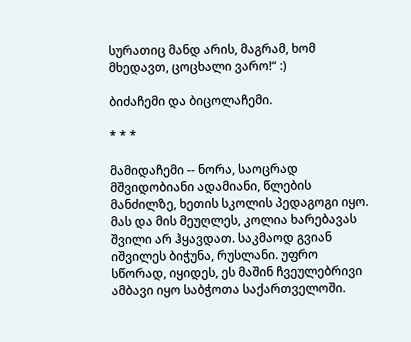სურათიც მანდ არის, მაგრამ, ხომ მხედავთ, ცოცხალი ვარო!“ :)

ბიძაჩემი და ბიცოლაჩემი.

* * *

მამიდაჩემი -- ნორა, საოცრად მშვიდობიანი ადამიანი, წლების მანძილზე, ხეთის სკოლის პედაგოგი იყო. მას და მის მეუღლეს, კოლია ხარებავას შვილი არ ჰყავდათ. საკმაოდ გვიან იშვილეს ბიჭუნა, რუსლანი. უფრო სწორად, იყიდეს, ეს მაშინ ჩვეულებრივი ამბავი იყო საბჭოთა საქართველოში.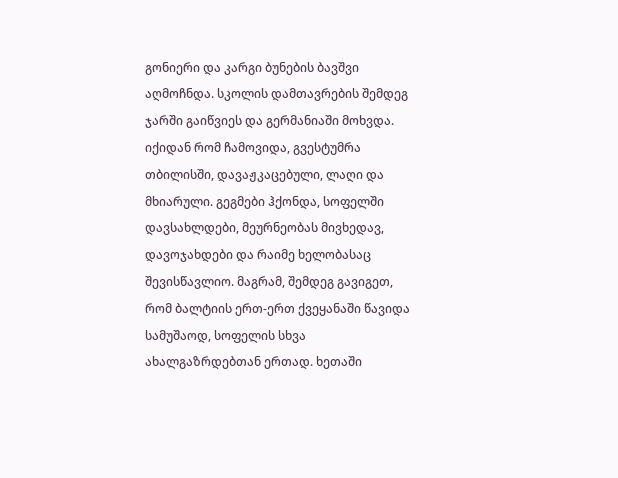გონიერი და კარგი ბუნების ბავშვი აღმოჩნდა. სკოლის დამთავრების შემდეგ ჯარში გაიწვიეს და გერმანიაში მოხვდა. იქიდან რომ ჩამოვიდა, გვესტუმრა თბილისში, დავაჟკაცებული, ლაღი და მხიარული. გეგმები ჰქონდა, სოფელში დავსახლდები, მეურნეობას მივხედავ, დავოჯახდები და რაიმე ხელობასაც შევისწავლიო. მაგრამ, შემდეგ გავიგეთ, რომ ბალტიის ერთ-ერთ ქვეყანაში წავიდა სამუშაოდ, სოფელის სხვა ახალგაზრდებთან ერთად. ხეთაში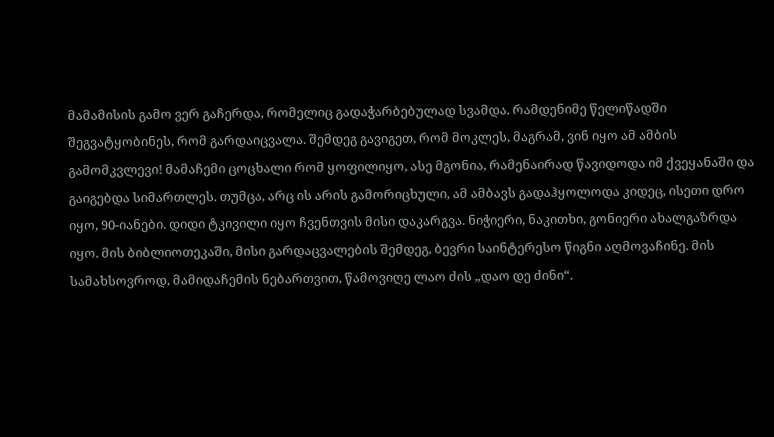მამამისის გამო ვერ გაჩერდა, რომელიც გადაჭარბებულად სვამდა. რამდენიმე წელიწადში შეგვატყობინეს, რომ გარდაიცვალა. შემდეგ გავიგეთ, რომ მოკლეს, მაგრამ, ვინ იყო ამ ამბის გამომკვლევი! მამაჩემი ცოცხალი რომ ყოფილიყო, ასე მგონია, რამენაირად წავიდოდა იმ ქვეყანაში და გაიგებდა სიმართლეს. თუმცა, არც ის არის გამორიცხული, ამ ამბავს გადაჰყოლოდა კიდეც, ისეთი დრო იყო, 90-იანები. დიდი ტკივილი იყო ჩვენთვის მისი დაკარგვა. ნიჭიერი, ნაკითხი, გონიერი ახალგაზრდა იყო. მის ბიბლიოთეკაში, მისი გარდაცვალების შემდეგ, ბევრი საინტერესო წიგნი აღმოვაჩინე. მის სამახსოვროდ, მამიდაჩემის ნებართვით, წამოვიღე ლაო ძის „დაო დე ძინი“.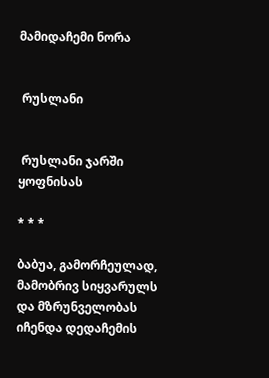მამიდაჩემი ნორა


 რუსლანი


 რუსლანი ჯარში ყოფნისას

* * *

ბაბუა, გამორჩეულად, მამობრივ სიყვარულს და მზრუნველობას იჩენდა დედაჩემის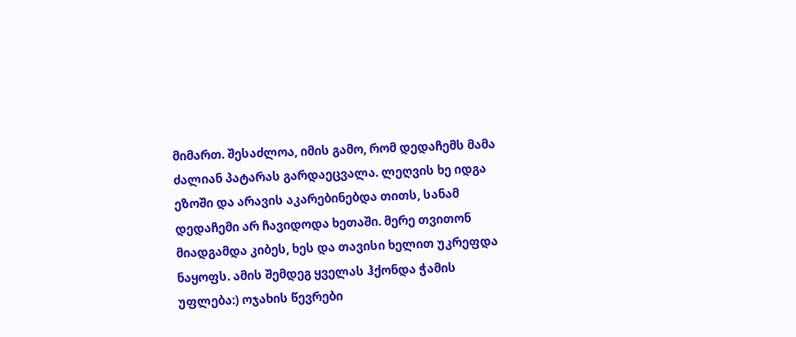მიმართ. შესაძლოა, იმის გამო, რომ დედაჩემს მამა ძალიან პატარას გარდაეცვალა. ლეღვის ხე იდგა ეზოში და არავის აკარებინებდა თითს, სანამ დედაჩემი არ ჩავიდოდა ხეთაში. მერე თვითონ მიადგამდა კიბეს, ხეს და თავისი ხელით უკრეფდა ნაყოფს. ამის შემდეგ ყველას ჰქონდა ჭამის უფლება:) ოჯახის წევრები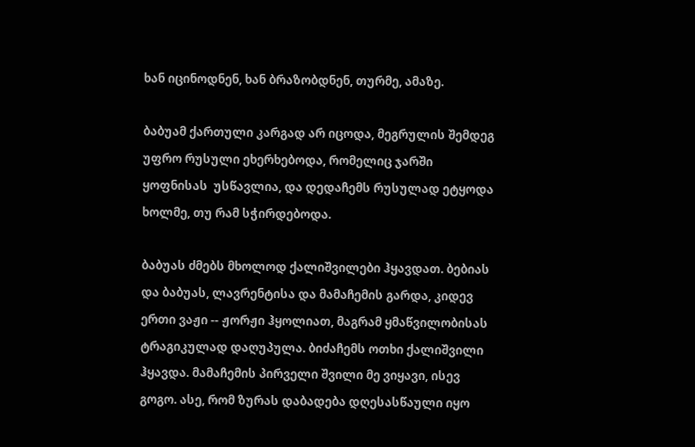ხან იცინოდნენ, ხან ბრაზობდნენ, თურმე, ამაზე.

ბაბუამ ქართული კარგად არ იცოდა, მეგრულის შემდეგ უფრო რუსული ეხერხებოდა, რომელიც ჯარში ყოფნისას  უსწავლია, და დედაჩემს რუსულად ეტყოდა ხოლმე, თუ რამ სჭირდებოდა.

ბაბუას ძმებს მხოლოდ ქალიშვილები ჰყავდათ. ბებიას და ბაბუას, ლავრენტისა და მამაჩემის გარდა, კიდევ ერთი ვაჟი -- ჟორჟი ჰყოლიათ, მაგრამ ყმაწვილობისას ტრაგიკულად დაღუპულა. ბიძაჩემს ოთხი ქალიშვილი ჰყავდა. მამაჩემის პირველი შვილი მე ვიყავი, ისევ გოგო. ასე, რომ ზურას დაბადება დღესასწაული იყო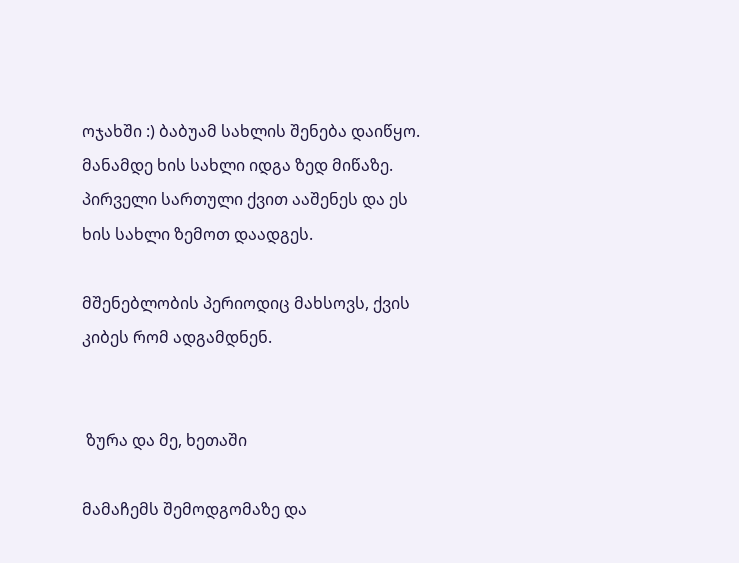ოჯახში :) ბაბუამ სახლის შენება დაიწყო. მანამდე ხის სახლი იდგა ზედ მიწაზე. პირველი სართული ქვით ააშენეს და ეს ხის სახლი ზემოთ დაადგეს.

მშენებლობის პერიოდიც მახსოვს, ქვის კიბეს რომ ადგამდნენ.


 ზურა და მე, ხეთაში

მამაჩემს შემოდგომაზე და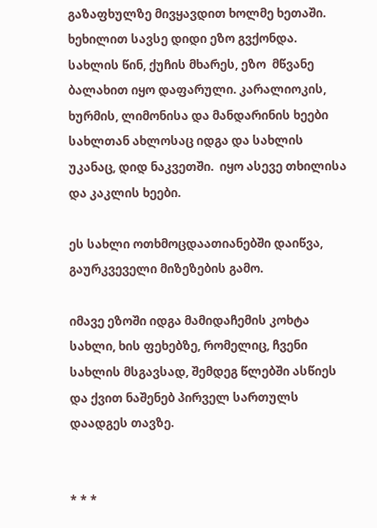გაზაფხულზე მივყავდით ხოლმე ხეთაში. ხეხილით სავსე დიდი ეზო გვქონდა. სახლის წინ, ქუჩის მხარეს, ეზო  მწვანე ბალახით იყო დაფარული. კარალიოკის, ხურმის, ლიმონისა და მანდარინის ხეები სახლთან ახლოსაც იდგა და სახლის უკანაც, დიდ ნაკვეთში.  იყო ასევე თხილისა და კაკლის ხეები.

ეს სახლი ოთხმოცდაათიანებში დაიწვა, გაურკვეველი მიზეზების გამო.

იმავე ეზოში იდგა მამიდაჩემის კოხტა სახლი, ხის ფეხებზე, რომელიც, ჩვენი სახლის მსგავსად, შემდეგ წლებში ასწიეს და ქვით ნაშენებ პირველ სართულს დაადგეს თავზე.


* * *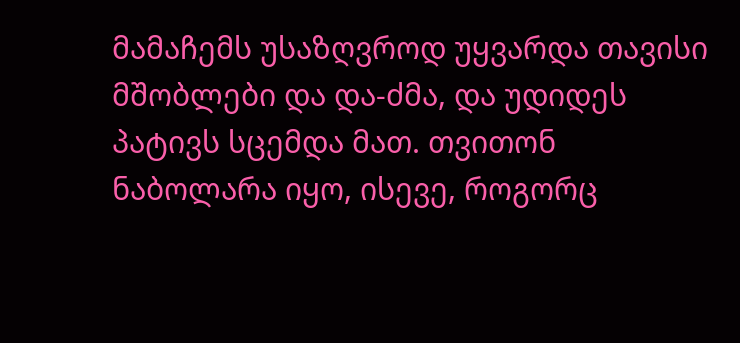მამაჩემს უსაზღვროდ უყვარდა თავისი მშობლები და და-ძმა, და უდიდეს პატივს სცემდა მათ. თვითონ ნაბოლარა იყო, ისევე, როგორც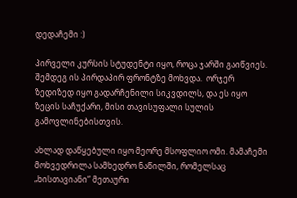დედაჩემი :)

პირველი კურსის სტუდენტი იყო, როცა ჯარში გაიწვიეს. შემდეგ ის პირდაპირ ფრონტზე მოხვდა.  ორჯერ ზედიზედ იყო გადარჩენილი სიკვდილს, და ეს იყო ზეცის საჩუქარი, მისი თავისუფალი სულის გამოვლინებისთვის.

ახლად დაწყებული იყო მეორე მსოფლიო ომი. მამაჩემი მოხვედრილა სამხედრო ნაწილში, რომელსაც  „ხისთავიანი“ მეთაური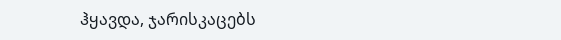ჰყავდა, ჯარისკაცებს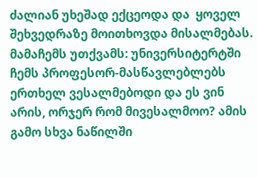ძალიან უხეშად ექცეოდა და  ყოველ შეხვედრაზე მოითხოვდა მისალმებას. მამაჩემს უთქვამს: უნივერსიტერტში ჩემს პროფესორ-მასწავლებლებს ერთხელ ვესალმებოდი და ეს ვინ არის, ორჯერ რომ მივესალმოო? ამის გამო სხვა ნაწილში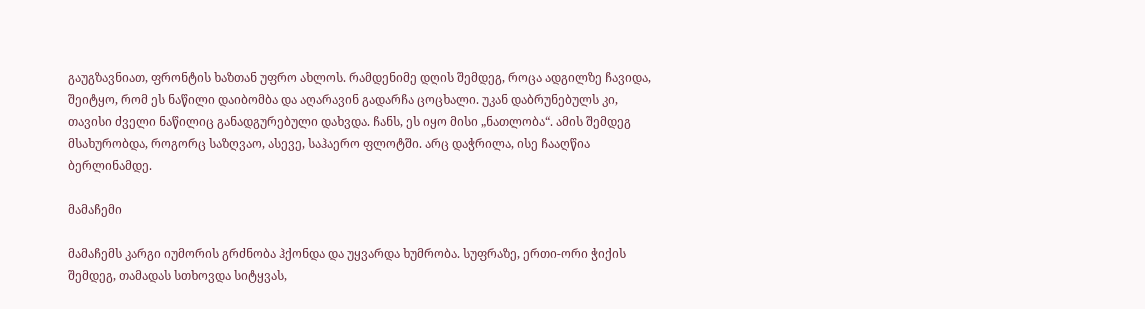გაუგზავნიათ, ფრონტის ხაზთან უფრო ახლოს. რამდენიმე დღის შემდეგ, როცა ადგილზე ჩავიდა, შეიტყო, რომ ეს ნაწილი დაიბომბა და აღარავინ გადარჩა ცოცხალი. უკან დაბრუნებულს კი, თავისი ძველი ნაწილიც განადგურებული დახვდა. ჩანს, ეს იყო მისი „ნათლობა“. ამის შემდეგ მსახურობდა, როგორც საზღვაო, ასევე, საჰაერო ფლოტში. არც დაჭრილა, ისე ჩააღწია ბერლინამდე.

მამაჩემი

მამაჩემს კარგი იუმორის გრძნობა ჰქონდა და უყვარდა ხუმრობა. სუფრაზე, ერთი-ორი ჭიქის  შემდეგ, თამადას სთხოვდა სიტყვას,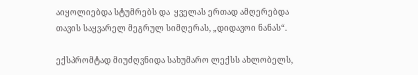აიყოლიებდა სტუმრებს და  ყველას ერთად ამღერებდა თავის საყვარელ მეგრულ სიმღერას, „დიდავოი ნანას“.

ექსპრომტად მიუძღვნიდა სახუმარო ლექსს ახლობელს,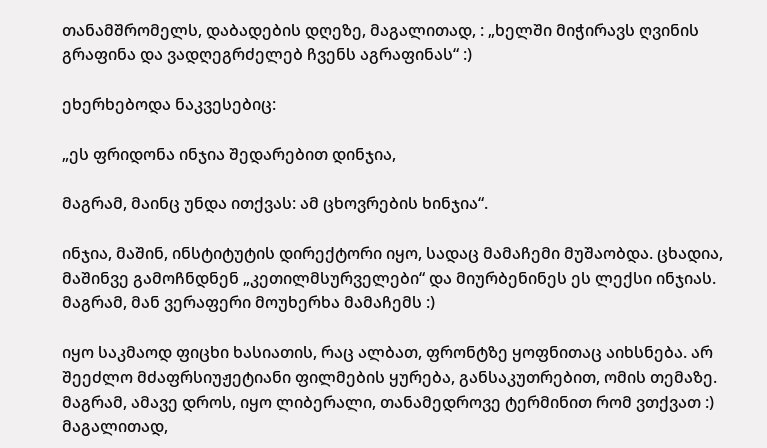თანამშრომელს, დაბადების დღეზე, მაგალითად, : „ხელში მიჭირავს ღვინის გრაფინა და ვადღეგრძელებ ჩვენს აგრაფინას“ :)

ეხერხებოდა ნაკვესებიც:

„ეს ფრიდონა ინჯია შედარებით დინჯია,

მაგრამ, მაინც უნდა ითქვას: ამ ცხოვრების ხინჯია“.

ინჯია, მაშინ, ინსტიტუტის დირექტორი იყო, სადაც მამაჩემი მუშაობდა. ცხადია, მაშინვე გამოჩნდნენ „კეთილმსურველები“ და მიურბენინეს ეს ლექსი ინჯიას. მაგრამ, მან ვერაფერი მოუხერხა მამაჩემს :)

იყო საკმაოდ ფიცხი ხასიათის, რაც ალბათ, ფრონტზე ყოფნითაც აიხსნება. არ შეეძლო მძაფრსიუჟეტიანი ფილმების ყურება, განსაკუთრებით, ომის თემაზე. მაგრამ, ამავე დროს, იყო ლიბერალი, თანამედროვე ტერმინით რომ ვთქვათ :) მაგალითად,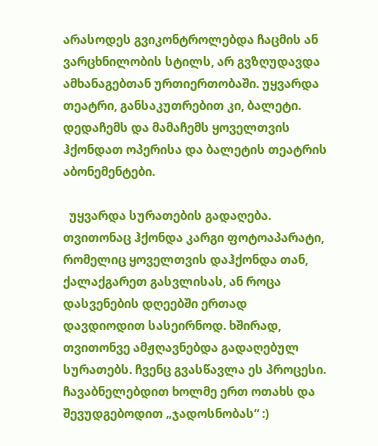არასოდეს გვიკონტროლებდა ჩაცმის ან ვარცხნილობის სტილს, არ გვზღუდავდა ამხანაგებთან ურთიერთობაში. უყვარდა თეატრი, განსაკუთრებით კი, ბალეტი. დედაჩემს და მამაჩემს ყოველთვის ჰქონდათ ოპერისა და ბალეტის თეატრის აბონემენტები.

  უყვარდა სურათების გადაღება. თვითონაც ჰქონდა კარგი ფოტოაპარატი, რომელიც ყოველთვის დაჰქონდა თან, ქალაქგარეთ გასვლისას, ან როცა  დასვენების დღეებში ერთად დავდიოდით სასეირნოდ. ხშირად, თვითონვე ამჟღავნებდა გადაღებულ სურათებს. ჩვენც გვასწავლა ეს პროცესი. ჩავაბნელებდით ხოლმე ერთ ოთახს და შევუდგებოდით „ჯადოსნობას“ :)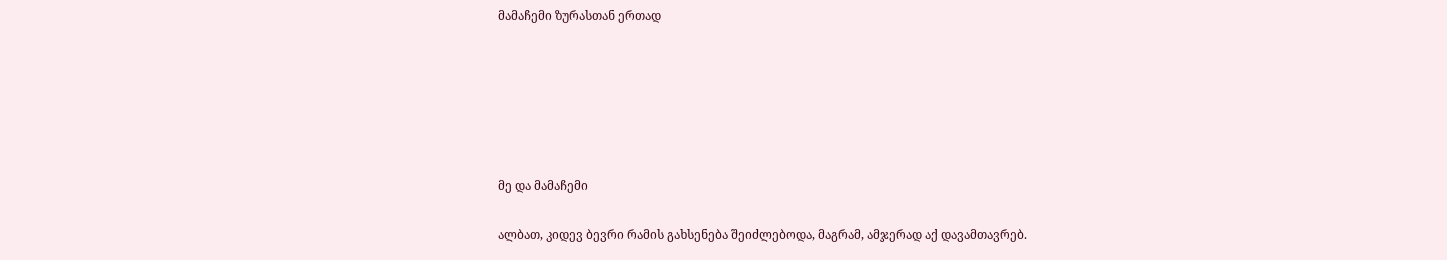მამაჩემი ზურასთან ერთად






მე და მამაჩემი

ალბათ, კიდევ ბევრი რამის გახსენება შეიძლებოდა, მაგრამ, ამჯერად აქ დავამთავრებ.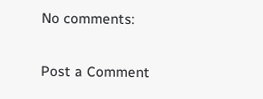No comments:

Post a Comment